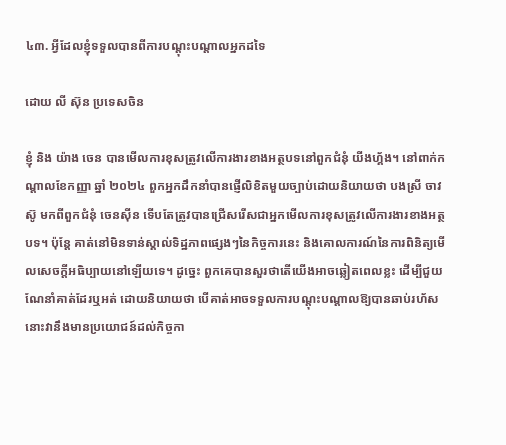៤៣. អ្វីដែលខ្ញុំទទួលបានពីការបណ្ដុះបណ្ដាលអ្នកដទៃ

ដោយ លី ស៊ុន ប្រទេសចិន

ខ្ញុំ និង យ៉ាង ចេន បានមើលការខុសត្រូវលើការងារខាងអត្ថបទនៅពួកជំនុំ យីងហ្គ័ង។ នៅពាក់កណ្តាលខែកញ្ញា ឆ្នាំ ២០២៤ ពួកអ្នកដឹកនាំបានផ្ញើលិខិតមួយច្បាប់ដោយនិយាយថា បងស្រី ចាវ ស៊ូ មកពីពួកជំនុំ ចេនស៊ីន ទើបតែត្រូវបានជ្រើសរើសជាអ្នកមើលការខុសត្រូវលើការងារខាងអត្ថបទ។ ប៉ុន្តែ គាត់នៅមិនទាន់ស្គាល់ទិដ្ឋភាពផ្សេងៗនៃកិច្ចការនេះ និងគោលការណ៍នៃការពិនិត្យមើលសេចក្ដីអធិប្បាយនៅឡើយទេ។ ដូច្នេះ ពួកគេបានសួរថាតើយើងអាចឆ្លៀតពេលខ្លះ ដើម្បីជួយណែនាំគាត់ដែរឬអត់ ដោយនិយាយថា បើគាត់អាចទទួលការបណ្ដុះបណ្ដាលឱ្យបានឆាប់រហ័ស នោះវានឹងមានប្រយោជន៍ដល់កិច្ចកា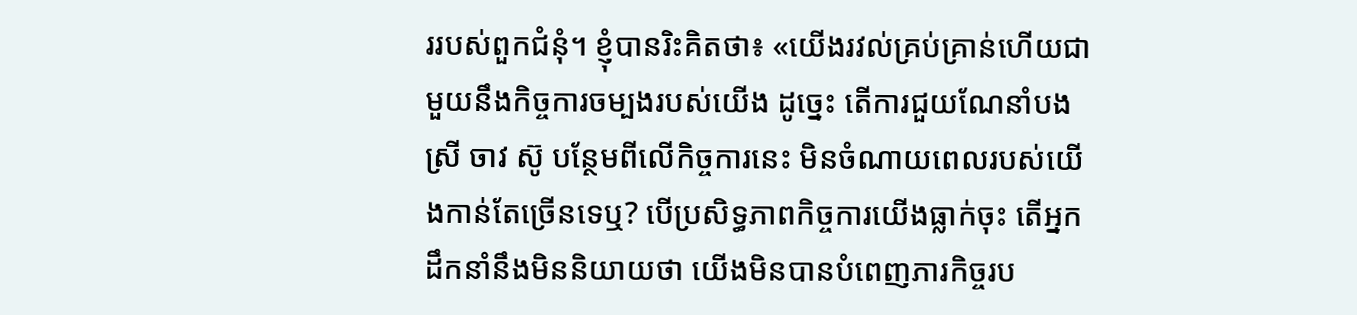ររបស់ពួកជំនុំ។ ខ្ញុំបានរិះគិតថា៖ «យើងរវល់គ្រប់គ្រាន់ហើយជាមួយនឹងកិច្ចការចម្បងរបស់យើង ដូច្នេះ តើការជួយណែនាំបងស្រី ចាវ ស៊ូ បន្ថែមពីលើកិច្ចការនេះ មិនចំណាយពេលរបស់យើងកាន់តែច្រើនទេឬ? បើប្រសិទ្ធភាពកិច្ចការយើងធ្លាក់ចុះ តើអ្នកដឹកនាំនឹងមិននិយាយថា យើងមិនបានបំពេញភារកិច្ចរប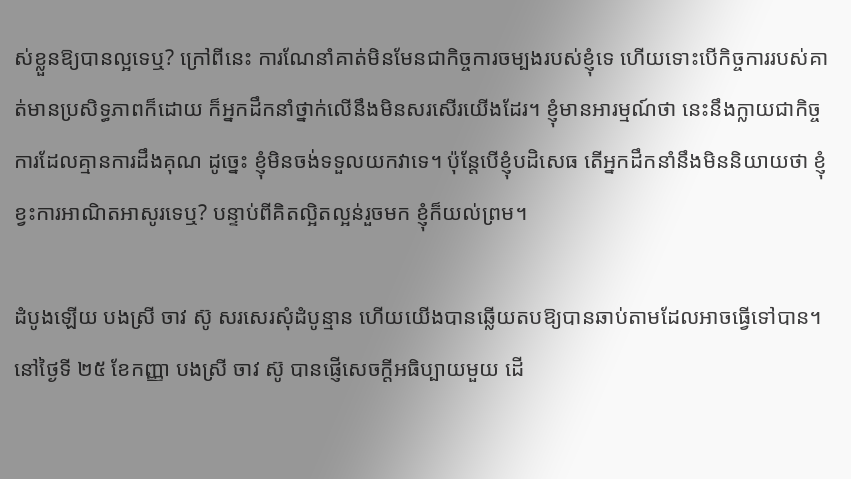ស់ខ្លួនឱ្យបានល្អទេឬ? ក្រៅពីនេះ ការណែនាំគាត់មិនមែនជាកិច្ចការចម្បងរបស់ខ្ញុំទេ ហើយទោះបើកិច្ចការរបស់គាត់មានប្រសិទ្ធភាពក៏ដោយ ក៏អ្នកដឹកនាំថ្នាក់លើនឹងមិនសរសើរយើងដែរ។ ខ្ញុំមានអារម្មណ៍ថា នេះនឹងក្លាយជាកិច្ចការដែលគ្មានការដឹងគុណ ដូច្នេះ ខ្ញុំមិនចង់ទទួលយកវាទេ។ ប៉ុន្តែបើខ្ញុំបដិសេធ តើអ្នកដឹកនាំនឹងមិននិយាយថា ខ្ញុំខ្វះការអាណិតអាសូរទេឬ? បន្ទាប់ពីគិតល្អិតល្អន់រួចមក ខ្ញុំក៏យល់ព្រម។

ដំបូងឡើយ បងស្រី ចាវ ស៊ូ សរសេរសុំដំបូន្មាន ហើយយើងបានឆ្លើយតបឱ្យបានឆាប់តាមដែលអាចធ្វើទៅបាន។ នៅថ្ងៃទី ២៥ ខែកញ្ញា បងស្រី ចាវ ស៊ូ បានផ្ញើសេចក្ដីអធិប្បាយមួយ ដើ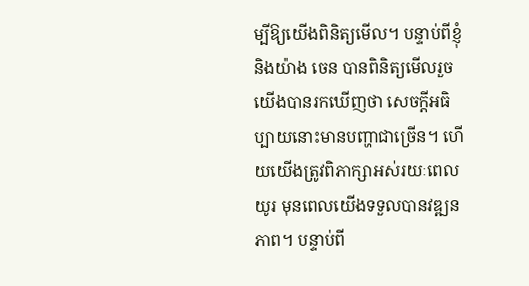ម្បីឱ្យយើងពិនិត្យមើល។ បន្ទាប់ពីខ្ញុំ និងយ៉ាង ចេន បានពិនិត្យមើលរួច យើងបានរកឃើញថា សេចក្ដីអធិប្បាយនោះមានបញ្ហាជាច្រើន។ ហើយយើងត្រូវពិភាក្សាអស់រយៈពេលយូរ មុនពេលយើងទទួលបានវឌ្ឍនភាព។ បន្ទាប់ពី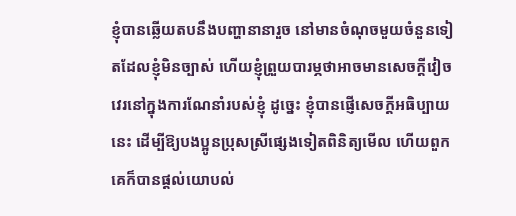ខ្ញុំបានឆ្លើយតបនឹងបញ្ហានានារួច នៅមានចំណុចមួយចំនួនទៀតដែលខ្ញុំមិនច្បាស់ ហើយខ្ញុំព្រួយបារម្ភថាអាចមានសេចក្ដីវៀចវេរនៅក្នុងការណែនាំរបស់ខ្ញុំ ដូច្នេះ ខ្ញុំបានផ្ញើសេចក្ដីអធិប្បាយនេះ ដើម្បីឱ្យបងប្អូនប្រុសស្រីផ្សេងទៀតពិនិត្យមើល ហើយពួកគេក៏បានផ្តល់យោបល់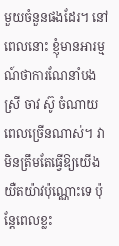មួយចំនួនផងដែរ។ នៅពេលនោះ ខ្ញុំមានអារម្មណ៍ថាការណែនាំបងស្រី ចាវ ស៊ូ ចំណាយពេលច្រើនណាស់។ វាមិនត្រឹមតែធ្វើឱ្យយើងយឺតយ៉ាវប៉ុណ្ណោះទេ ប៉ុន្តែពេលខ្លះ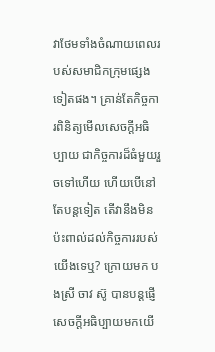វាថែមទាំងចំណាយពេលរបស់សមាជិកក្រុមផ្សេងទៀតផង។ គ្រាន់តែកិច្ចការពិនិត្យមើលសេចក្ដីអធិប្បាយ ជាកិច្ចការដ៏ធំមួយរួចទៅហើយ ហើយបើនៅតែបន្តទៀត តើវានឹងមិនប៉ះពាល់ដល់កិច្ចការរបស់យើងទេឬ? ក្រោយមក បងស្រី ចាវ ស៊ូ បានបន្តផ្ញើសេចក្ដីអធិប្បាយមកយើ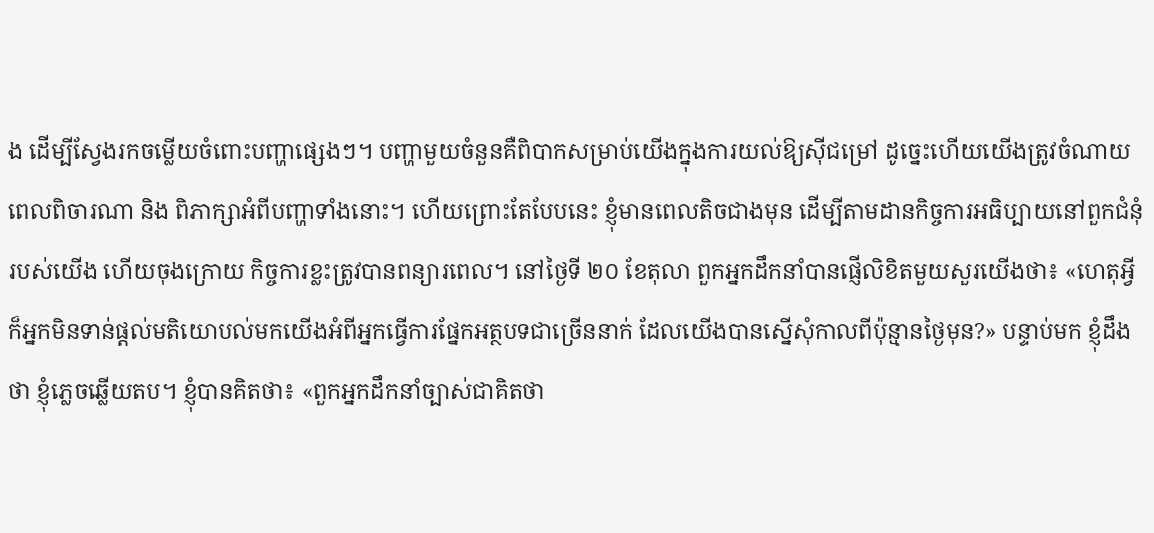ង ដើម្បីស្វែងរកចម្លើយចំពោះបញ្ហាផ្សេងៗ។ បញ្ហាមួយចំនួនគឺពិបាកសម្រាប់យើងក្នុងការយល់ឱ្យស៊ីជម្រៅ ដូច្នេះហើយយើងត្រូវចំណាយពេលពិចារណា និង ពិភាក្សាអំពីបញ្ហាទាំងនោះ។ ហើយព្រោះតែបែបនេះ ខ្ញុំមានពេលតិចជាងមុន ដើម្បីតាមដានកិច្ចការអធិប្បាយនៅពួកជំនុំរបស់យើង ហើយចុងក្រោយ កិច្ចការខ្លះត្រូវបានពន្យារពេល។ នៅថ្ងៃទី ២០ ខែតុលា ពួកអ្នកដឹកនាំបានផ្ញើលិខិតមួយសួរយើងថា៖ «ហេតុអ្វីក៏អ្នកមិនទាន់ផ្តល់មតិយោបល់មកយើងអំពីអ្នកធ្វើការផ្នែកអត្ថបទជាច្រើននាក់ ដែលយើងបានស្នើសុំកាលពីប៉ុន្មានថ្ងៃមុន?» បន្ទាប់មក ខ្ញុំដឹងថា ខ្ញុំភ្លេចឆ្លើយតប។ ខ្ញុំបានគិតថា៖ «ពួកអ្នកដឹកនាំច្បាស់ជាគិតថា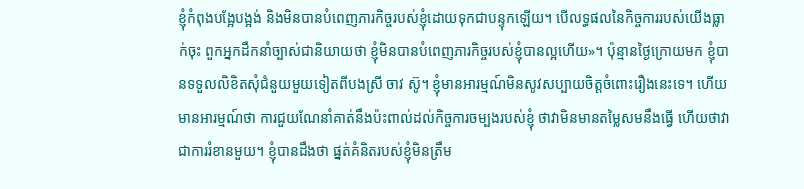ខ្ញុំកំពុងបង្អែបង្អង់ និងមិនបានបំពេញភារកិច្ចរបស់ខ្ញុំដោយទុកជាបន្ទុកឡើយ។ បើលទ្ធផលនៃកិច្ចការរបស់យើងធ្លាក់ចុះ ពួកអ្នកដឹកនាំច្បាស់ជានិយាយថា ខ្ញុំមិនបានបំពេញភារកិច្ចរបស់ខ្ញុំបានល្អហើយ»។ ប៉ុន្មានថ្ងៃក្រោយមក ខ្ញុំបានទទួលលិខិតសុំជំនួយមួយទៀតពីបងស្រី ចាវ ស៊ូ។ ខ្ញុំមានអារម្មណ៍មិនសូវសប្បាយចិត្តចំពោះរឿងនេះទេ។ ហើយមានអារម្មណ៍ថា ការជួយណែនាំគាត់នឹងប៉ះពាល់ដល់កិច្ចការចម្បងរបស់ខ្ញុំ ថាវាមិនមានតម្លៃសមនឹងធ្វើ ហើយថាវាជាការរំខានមួយ។ ខ្ញុំបានដឹងថា ផ្នត់គំនិតរបស់ខ្ញុំមិនត្រឹម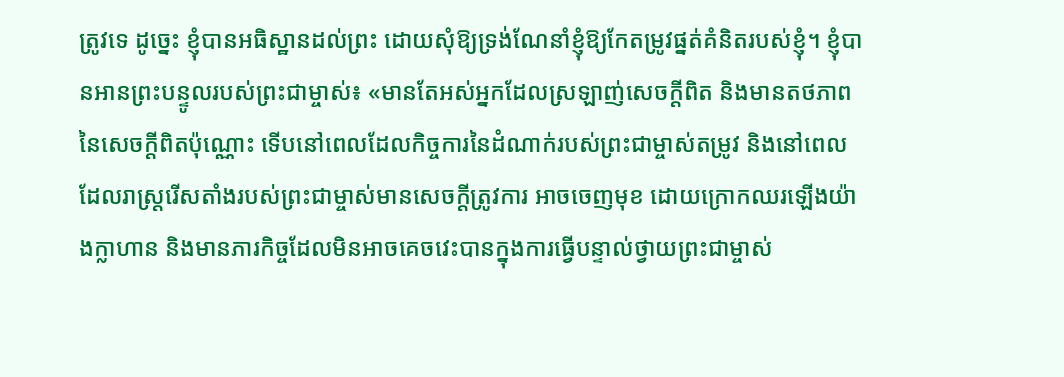ត្រូវទេ ដូច្នេះ ខ្ញុំបានអធិស្ឋានដល់ព្រះ ដោយសុំឱ្យទ្រង់ណែនាំខ្ញុំឱ្យកែតម្រូវផ្នត់គំនិតរបស់ខ្ញុំ។ ខ្ញុំបានអានព្រះបន្ទូលរបស់ព្រះជាម្ចាស់៖ «មានតែអស់អ្នកដែលស្រឡាញ់សេចក្ដីពិត និងមានតថភាពនៃសេចក្ដីពិតប៉ុណ្ណោះ ទើបនៅពេលដែលកិច្ចការនៃដំណាក់របស់ព្រះជាម្ចាស់តម្រូវ និងនៅពេលដែលរាស្ដ្ររើសតាំងរបស់ព្រះជាម្ចាស់មានសេចក្ដីត្រូវការ អាចចេញមុខ ដោយក្រោកឈរឡើងយ៉ាងក្លាហាន និងមានភារកិច្ចដែលមិនអាចគេចវេះបានក្នុងការធ្វើបន្ទាល់ថ្វាយព្រះជាម្ចាស់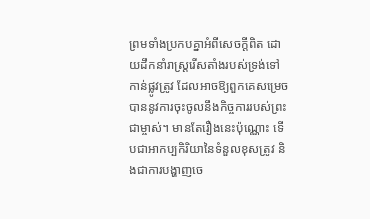ព្រមទាំងប្រកបគ្នាអំពីសេចក្ដីពិត ដោយដឹកនាំរាស្ដ្ររើសតាំងរបស់ទ្រង់ទៅកាន់ផ្លូវត្រូវ ដែលអាចឱ្យពួកគេសម្រេចបាននូវការចុះចូលនឹងកិច្ចការរបស់ព្រះជាម្ចាស់។ មានតែរឿងនេះប៉ុណ្ណោះ ទើបជាអាកប្បកិរិយានៃទំនួលខុសត្រូវ និងជាការបង្ហាញចេ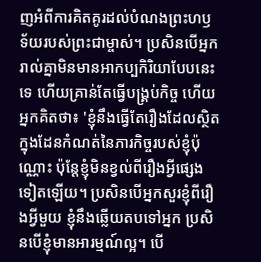ញអំពីការគិតគូរដល់បំណងព្រះហឫទ័យរបស់ព្រះជាម្ចាស់។ ប្រសិនបើអ្នករាល់គ្នាមិនមានអាកប្បកិរិយាបែបនេះទេ ហើយគ្រាន់តែធ្វើបង្គ្រប់កិច្ច ហើយអ្នកគិតថា៖ 'ខ្ញុំនឹងធ្វើតែរឿងដែលស្ថិតក្នុងដែនកំណត់នៃភារកិច្ចរបស់ខ្ញុំប៉ុណ្ណោះ ប៉ុន្តែខ្ញុំមិនខ្វល់ពីរឿងអ្វីផ្សេងទៀតឡើយ។ ប្រសិនបើអ្នកសួរខ្ញុំពីរឿងអ្វីមួយ ខ្ញុំនឹងឆ្លើយតបទៅអ្នក ប្រសិនបើខ្ញុំមានអារម្មណ៍ល្អ។ បើ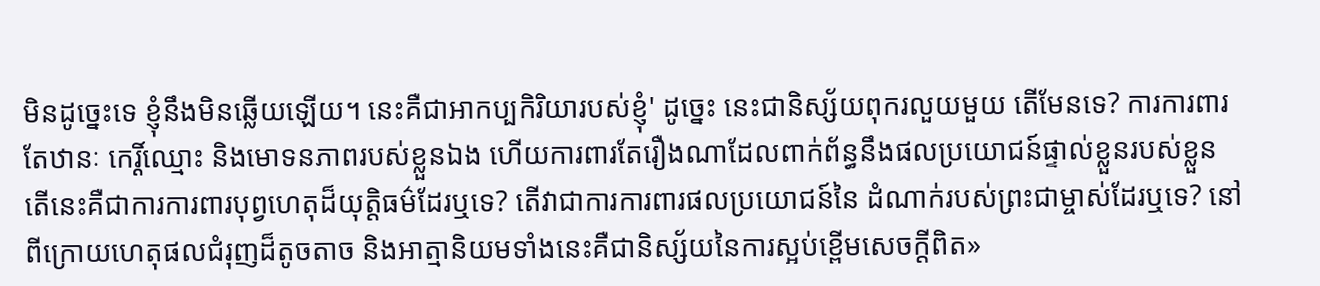មិនដូច្នេះទេ ខ្ញុំនឹងមិនឆ្លើយឡើយ។ នេះគឺជាអាកប្បកិរិយារបស់ខ្ញុំ' ដូច្នេះ នេះជានិស្ស័យពុករលួយមួយ តើមែនទេ? ការការពារតែឋានៈ កេរ្តិ៍ឈ្មោះ និងមោទនភាពរបស់ខ្លួនឯង ហើយការពារតែរឿងណាដែលពាក់ព័ន្ធនឹងផលប្រយោជន៍ផ្ទាល់ខ្លួនរបស់ខ្លួន តើនេះគឺជាការការពារបុព្វហេតុដ៏យុត្តិធម៌ដែរឬទេ? តើវាជាការការពារផលប្រយោជន៍នៃ ដំណាក់របស់ព្រះជាម្ចាស់ដែរឬទេ? នៅពីក្រោយហេតុផលជំរុញដ៏តូចតាច និងអាត្មានិយមទាំងនេះគឺជានិស្ស័យនៃការស្អប់ខ្ពើមសេចក្ដីពិត»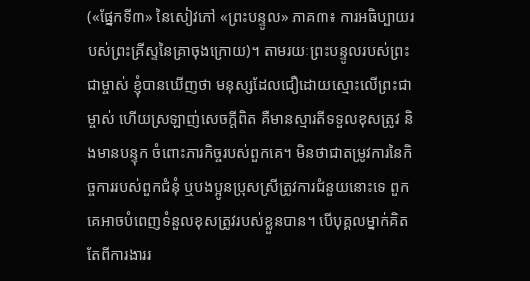(«ផ្នែកទី៣» នៃសៀវភៅ «ព្រះបន្ទូល» ភាគ៣៖ ការអធិប្បាយរបស់ព្រះគ្រីស្ទនៃគ្រាចុងក្រោយ)។ តាមរយៈព្រះបន្ទូលរបស់ព្រះជាម្ចាស់ ខ្ញុំបានឃើញថា មនុស្សដែលជឿដោយស្មោះលើព្រះជាម្ចាស់ ហើយស្រឡាញ់សេចក្តីពិត គឺមានស្មារតីទទួលខុសត្រូវ និងមានបន្ទុក ចំពោះភារកិច្ចរបស់ពួកគេ។ មិនថាជាតម្រូវការនៃកិច្ចការរបស់ពួកជំនុំ ឬបងប្អូនប្រុសស្រីត្រូវការជំនួយនោះទេ ពួកគេអាចបំពេញទំនួលខុសត្រូវរបស់ខ្លួនបាន។ បើបុគ្គលម្នាក់គិតតែពីការងាររ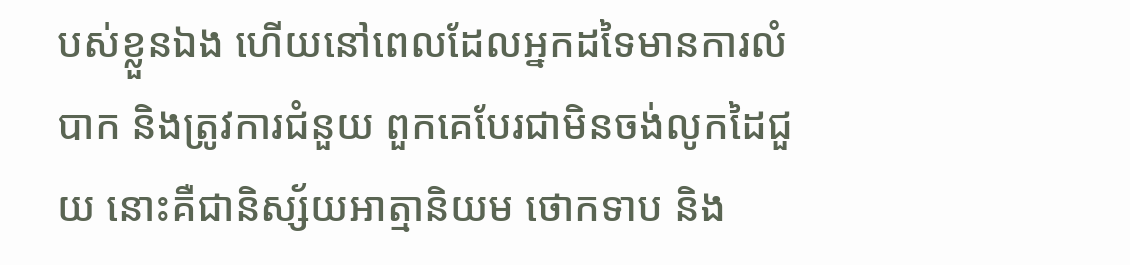បស់ខ្លួនឯង ហើយនៅពេលដែលអ្នកដទៃមានការលំបាក និងត្រូវការជំនួយ ពួកគេបែរជាមិនចង់លូកដៃជួយ នោះគឺជានិស្ស័យអាត្មានិយម ថោកទាប និង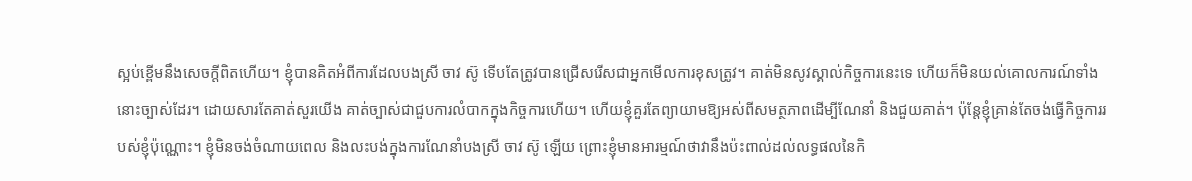ស្អប់ខ្ពើមនឹងសេចក្តីពិតហើយ។ ខ្ញុំបានគិតអំពីការដែលបងស្រី ចាវ ស៊ូ ទើបតែត្រូវបានជ្រើសរើសជាអ្នកមើលការខុសត្រូវ។ គាត់មិនសូវស្គាល់កិច្ចការនេះទេ ហើយក៏មិនយល់គោលការណ៍ទាំងនោះច្បាស់ដែរ។ ដោយសារតែគាត់សួរយើង គាត់ច្បាស់ជាជួបការលំបាកក្នុងកិច្ចការហើយ។ ហើយខ្ញុំគួរតែព្យាយាមឱ្យអស់ពីសមត្ថភាពដើម្បីណែនាំ និងជួយគាត់។ ប៉ុន្តែខ្ញុំគ្រាន់តែចង់ធ្វើកិច្ចការរបស់ខ្ញុំប៉ុណ្ណោះ។ ខ្ញុំមិនចង់ចំណាយពេល និងលះបង់ក្នុងការណែនាំបងស្រី ចាវ ស៊ូ ឡើយ ព្រោះខ្ញុំមានអារម្មណ៍ថាវានឹងប៉ះពាល់ដល់លទ្ធផលនៃកិ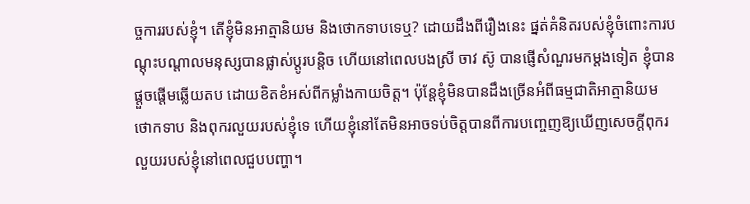ច្ចការរបស់ខ្ញុំ។ តើខ្ញុំមិនអាត្មានិយម និងថោកទាបទេឬ? ដោយដឹងពីរឿងនេះ ផ្នត់គំនិតរបស់ខ្ញុំចំពោះការបណ្ដុះបណ្ដាលមនុស្សបានផ្លាស់ប្តូរបន្តិច ហើយនៅពេលបងស្រី ចាវ ស៊ូ បានផ្ញើសំណួរមកម្តងទៀត ខ្ញុំបានផ្ដួចផ្ដើមឆ្លើយតប ដោយខិតខំអស់ពីកម្លាំងកាយចិត្ត។ ប៉ុន្តែខ្ញុំមិនបានដឹងច្រើនអំពីធម្មជាតិអាត្មានិយម ថោកទាប និងពុករលួយរបស់ខ្ញុំទេ ហើយខ្ញុំនៅតែមិនអាចទប់ចិត្តបានពីការបញ្ចេញឱ្យឃើញសេចក្ដីពុករលួយរបស់ខ្ញុំនៅពេលជួបបញ្ហា។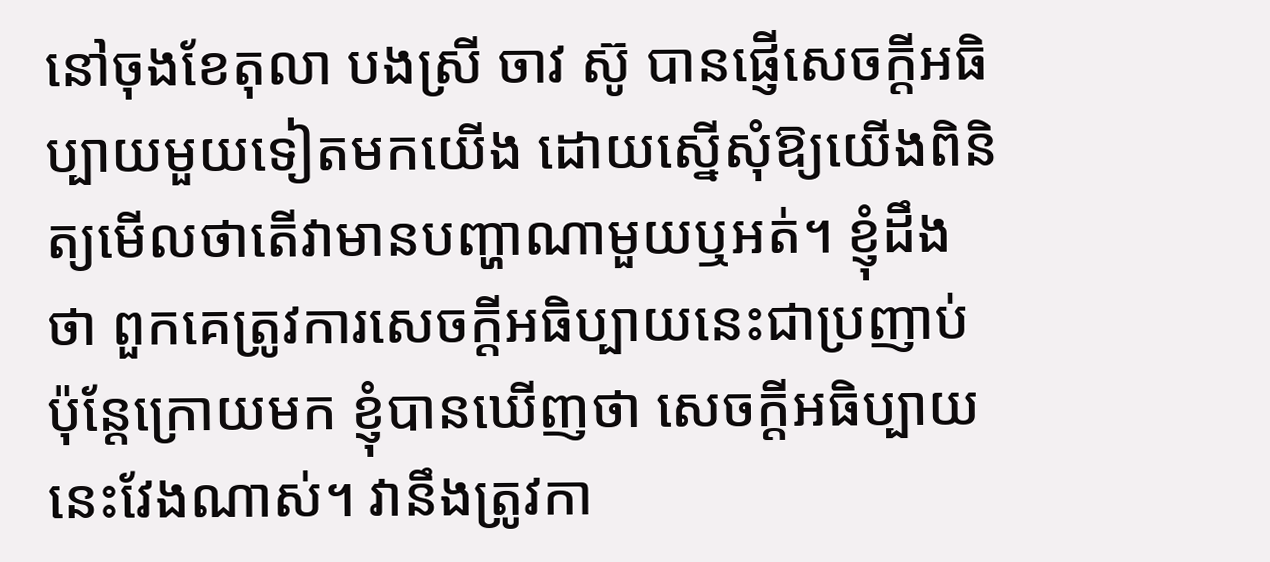នៅចុងខែតុលា បងស្រី ចាវ ស៊ូ បានផ្ញើសេចក្ដីអធិប្បាយមួយទៀតមកយើង ដោយស្នើសុំឱ្យយើងពិនិត្យមើលថាតើវាមានបញ្ហាណាមួយឬអត់។ ខ្ញុំដឹងថា ពួកគេត្រូវការសេចក្ដីអធិប្បាយនេះជាប្រញាប់ ប៉ុន្តែក្រោយមក ខ្ញុំបានឃើញថា សេចក្ដីអធិប្បាយនេះវែងណាស់។ វានឹងត្រូវកា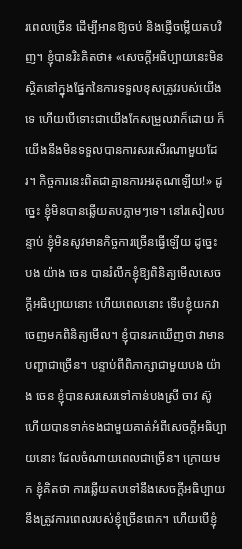រពេលច្រើន ដើម្បីអានឱ្យចប់ និងផ្ញើចម្លើយតបវិញ។ ខ្ញុំបានរិះគិតថា៖ «សេចក្ដីអធិប្បាយនេះមិនស្ថិតនៅក្នុងផ្នែកនៃការទទួលខុសត្រូវរបស់យើងទេ ហើយបើទោះជាយើងកែសម្រួលវាក៏ដោយ ក៏យើងនឹងមិនទទួលបានការសរសើរណាមួយដែរ។ កិច្ចការនេះពិតជាគ្មានការអរគុណឡើយ!» ដូច្នេះ ខ្ញុំមិនបានឆ្លើយតបភ្លាមៗទេ។ នៅរសៀលបន្ទាប់ ខ្ញុំមិនសូវមានកិច្ចការច្រើនធ្វើឡើយ ដូច្នេះ បង យ៉ាង ចេន បានរំលឹកខ្ញុំឱ្យពិនិត្យមើលសេចក្ដីអធិប្បាយនោះ ហើយពេលនោះ ទើបខ្ញុំយកវាចេញមកពិនិត្យមើល។ ខ្ញុំបានរកឃើញថា វាមានបញ្ហាជាច្រើន។ បន្ទាប់ពីពិភាក្សាជាមួយបង យ៉ាង ចេន ខ្ញុំបានសរសេរទៅកាន់បងស្រី ចាវ ស៊ូ ហើយបានទាក់ទងជាមួយគាត់អំពីសេចក្ដីអធិប្បាយនោះ ដែលចំណាយពេលជាច្រើន។ ក្រោយមក ខ្ញុំគិតថា ការឆ្លើយតបទៅនឹងសេចក្ដីអធិប្បាយ នឹងត្រូវការពេលរបស់ខ្ញុំច្រើនពេក។ ហើយបើខ្ញុំ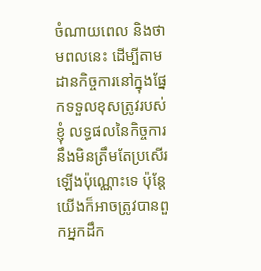ចំណាយពេល និងថាមពលនេះ ដើម្បីតាមដានកិច្ចការនៅក្នុងផ្នែកទទួលខុសត្រូវរបស់ខ្ញុំ លទ្ធផលនៃកិច្ចការនឹងមិនត្រឹមតែប្រសើរឡើងប៉ុណ្ណោះទេ ប៉ុន្តែយើងក៏អាចត្រូវបានពួកអ្នកដឹក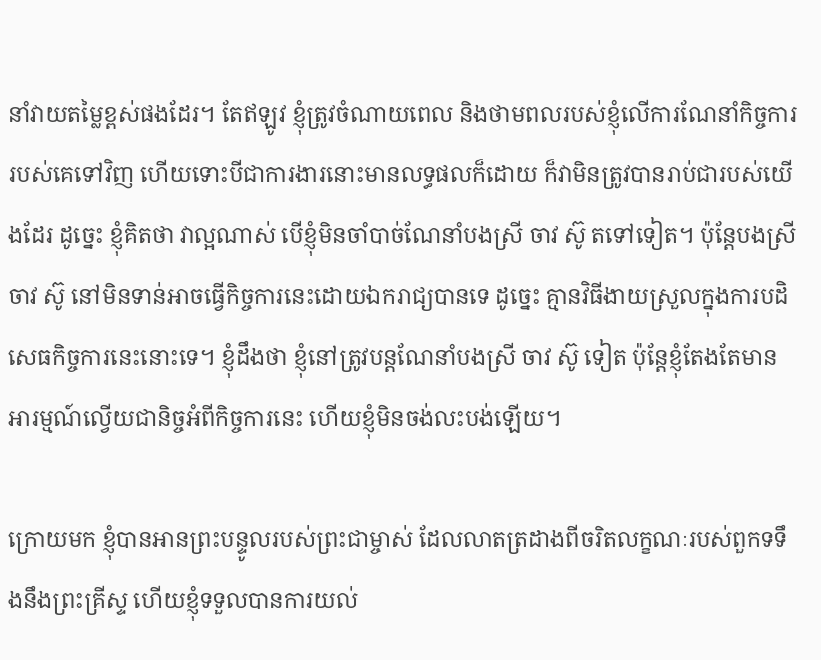នាំវាយតម្លៃខ្ពស់ផងដែរ។ តែឥឡូវ ខ្ញុំត្រូវចំណាយពេល និងថាមពលរបស់ខ្ញុំលើការណែនាំកិច្ចការរបស់គេទៅវិញ ហើយទោះបីជាការងារនោះមានលទ្ធផលក៏ដោយ ក៏វាមិនត្រូវបានរាប់ជារបស់យើងដែរ ដូច្នេះ ខ្ញុំគិតថា វាល្អណាស់ បើខ្ញុំមិនចាំបាច់ណែនាំបងស្រី ចាវ ស៊ូ តទៅទៀត។ ប៉ុន្តែបងស្រី ចាវ ស៊ូ នៅមិនទាន់អាចធ្វើកិច្ចការនេះដោយឯករាជ្យបានទេ ដូច្នេះ គ្មានវិធីងាយស្រួលក្នុងការបដិសេធកិច្ចការនេះនោះទេ។ ខ្ញុំដឹងថា ខ្ញុំនៅត្រូវបន្តណែនាំបងស្រី ចាវ ស៊ូ ទៀត ប៉ុន្តែខ្ញុំតែងតែមានអារម្មណ៍ល្វើយជានិច្ចអំពីកិច្ចការនេះ ហើយខ្ញុំមិនចង់លះបង់ឡើយ។

ក្រោយមក ខ្ញុំបានអានព្រះបន្ទូលរបស់ព្រះជាម្ចាស់ ដែលលាតត្រដាងពីចរិតលក្ខណៈរបស់ពួកទទឹងនឹងព្រះគ្រីស្ទ ហើយខ្ញុំទទួលបានការយល់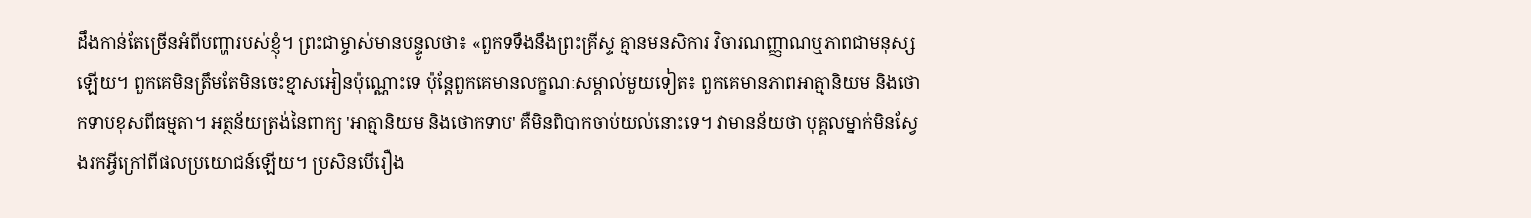ដឹងកាន់តែច្រើនអំពីបញ្ហារបស់ខ្ញុំ។ ព្រះជាម្ចាស់មានបន្ទូលថា៖ «ពួកទទឹងនឹងព្រះគ្រីស្ទ គ្មានមនសិការ វិចារណញ្ញាណឬភាពជាមនុស្សឡើយ។ ពួកគេមិនត្រឹមតែមិនចេះខ្មាសអៀនប៉ុណ្ណោះទេ ប៉ុន្តែពួកគេមានលក្ខណៈសម្គាល់មួយទៀត៖ ពួកគេមានភាពអាត្មានិយម និងថោកទាបខុសពីធម្មតា។ អត្ថន័យត្រង់នៃពាក្យ 'អាត្មានិយម និងថោកទាប' គឺមិនពិបាកចាប់យល់នោះទេ។ វាមានន័យថា បុគ្គលម្នាក់មិនស្វែងរកអ្វីក្រៅពីផលប្រយោជន៍ឡើយ។ ប្រសិនបើរឿង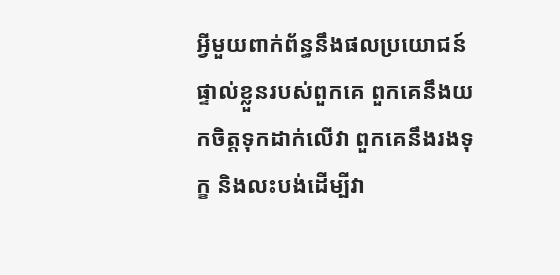អ្វីមួយពាក់ព័ន្ធនឹងផលប្រយោជន៍ផ្ទាល់ខ្លួនរបស់ពួកគេ ពួកគេនឹងយកចិត្តទុកដាក់លើវា ពួកគេនឹងរងទុក្ខ និងលះបង់ដើម្បីវា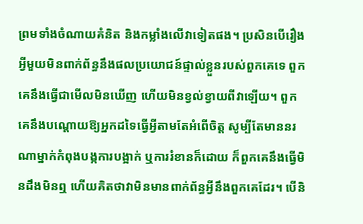ព្រមទាំងចំណាយគំនិត និងកម្លាំងលើវាទៀតផង។ ប្រសិនបើរឿងអ្វីមួយមិនពាក់ព័ន្ធនឹងផលប្រយោជន៍ផ្ទាល់ខ្លួនរបស់ពួកគេទេ ពួកគេនឹងធ្វើជាមើលមិនឃើញ ហើយមិនខ្វល់ខ្វាយពីវាឡើយ។ ពួកគេនឹងបណ្ដោយឱ្យអ្នកដទៃធ្វើអ្វីតាមតែអំពើចិត្ត សូម្បីតែមាននរណាម្នាក់កំពុងបង្កការបង្អាក់ ឬការរំខានក៏ដោយ ក៏ពួកគេនឹងធ្វើមិនដឹងមិនឮ ហើយគិតថាវាមិនមានពាក់ព័ន្ធអ្វីនឹងពួកគេដែរ។ បើនិ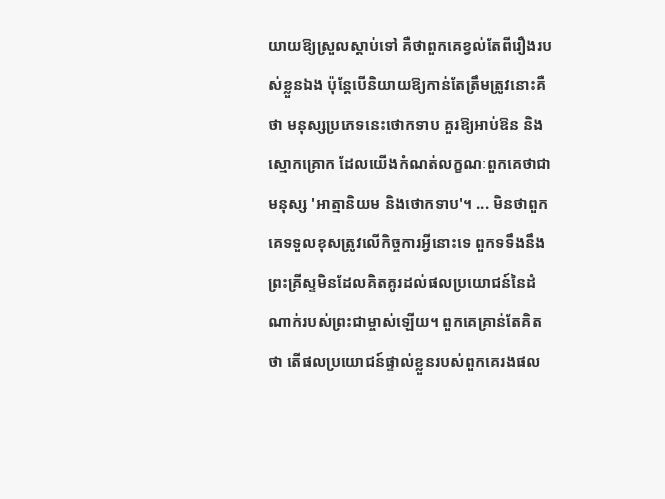យាយឱ្យស្រួលស្ដាប់ទៅ គឺថាពួកគេខ្វល់តែពីរឿងរបស់ខ្លួនឯង ប៉ុន្តែបើនិយាយឱ្យកាន់តែត្រឹមត្រូវនោះគឺថា មនុស្សប្រភេទនេះថោកទាប គួរឱ្យអាប់ឱន និងស្មោកគ្រោក ដែលយើងកំណត់លក្ខណៈពួកគេថាជាមនុស្ស 'អាត្មានិយម និងថោកទាប'។ ... មិនថាពួកគេទទួលខុសត្រូវលើកិច្ចការអ្វីនោះទេ ពួកទទឹងនឹងព្រះគ្រីស្ទមិនដែលគិតគូរដល់ផលប្រយោជន៍នៃដំណាក់របស់ព្រះជាម្ចាស់ឡើយ។ ពួកគេគ្រាន់តែគិតថា តើផលប្រយោជន៍ផ្ទាល់ខ្លួនរបស់ពួកគេរងផល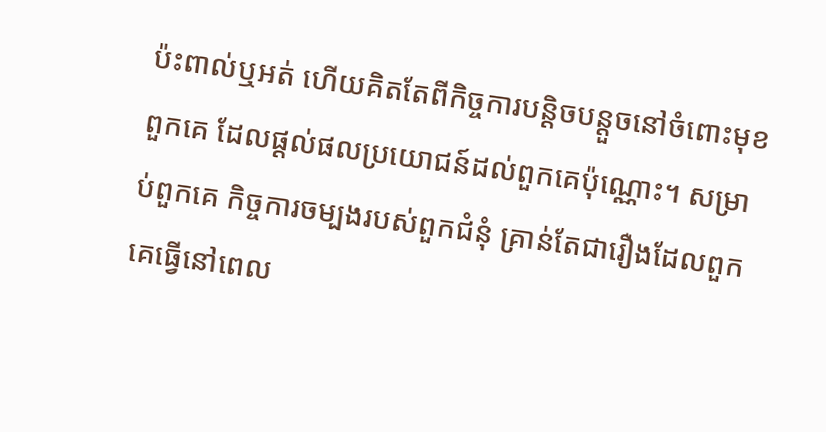ប៉ះពាល់ឬអត់ ហើយគិតតែពីកិច្ចការបន្តិចបន្តួចនៅចំពោះមុខពួកគេ ដែលផ្ដល់ផលប្រយោជន៍ដល់ពួកគេប៉ុណ្ណោះ។ សម្រាប់ពួកគេ កិច្ចការចម្បងរបស់ពួកជំនុំ គ្រាន់តែជារឿងដែលពួកគេធ្វើនៅពេល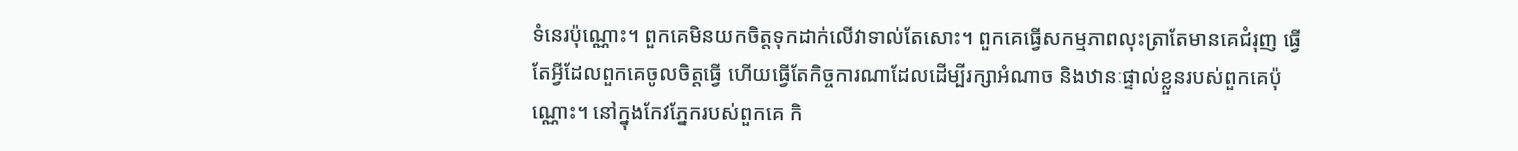ទំនេរប៉ុណ្ណោះ។ ពួកគេមិនយកចិត្តទុកដាក់លើវាទាល់តែសោះ។ ពួកគេធ្វើសកម្មភាពលុះត្រាតែមានគេជំរុញ ធ្វើតែអ្វីដែលពួកគេចូលចិត្តធ្វើ ហើយធ្វើតែកិច្ចការណាដែលដើម្បីរក្សាអំណាច និងឋានៈផ្ទាល់ខ្លួនរបស់ពួកគេប៉ុណ្ណោះ។ នៅក្នុងកែវភ្នែករបស់ពួកគេ កិ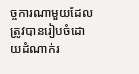ច្ចការណាមួយដែលត្រូវបានរៀបចំដោយដំណាក់រ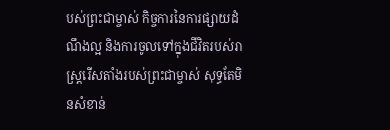បស់ព្រះជាម្ចាស់ កិច្ចការនៃការផ្សាយដំណឹងល្អ និងការចូលទៅក្នុងជីវិតរបស់រាស្ដ្ររើសតាំងរបស់ព្រះជាម្ចាស់ សុទ្ធតែមិនសំខាន់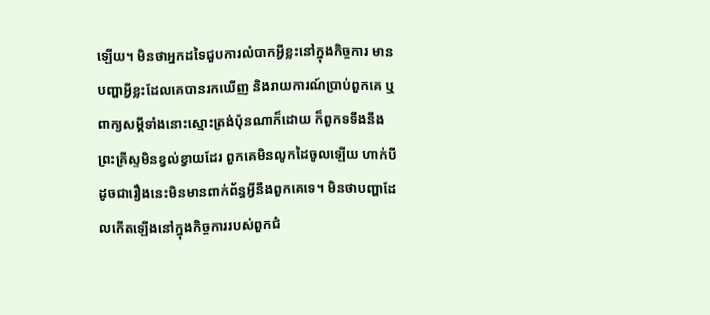ឡើយ។ មិនថាអ្នកដទៃជួបការលំបាកអ្វីខ្លះនៅក្នុងកិច្ចការ មានបញ្ហាអ្វីខ្លះដែលគេបានរកឃើញ និងរាយការណ៍ប្រាប់ពួកគេ ឬពាក្យសម្ដីទាំងនោះស្មោះត្រង់ប៉ុនណាក៏ដោយ ក៏ពួកទទឹងនឹងព្រះគ្រីស្ទមិនខ្វល់ខ្វាយដែរ ពួកគេមិនលូកដៃចូលឡើយ ហាក់បីដូចជារឿងនេះមិនមានពាក់ព័ន្ធអ្វីនឹងពួកគេទេ។ មិនថាបញ្ហាដែលកើតឡើងនៅក្នុងកិច្ចការរបស់ពួកជំ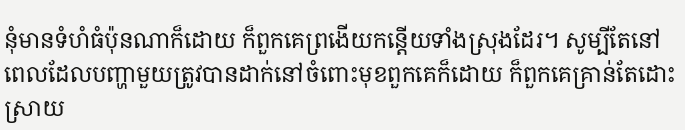នុំមានទំហំធំប៉ុនណាក៏ដោយ ក៏ពួកគេព្រងើយកន្តើយទាំងស្រុងដែរ។ សូម្បីតែនៅពេលដែលបញ្ហាមួយត្រូវបានដាក់នៅចំពោះមុខពួកគេក៏ដោយ ក៏ពួកគេគ្រាន់តែដោះស្រាយ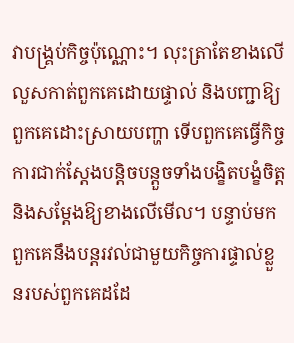វាបង្គ្រប់កិច្ចប៉ុណ្ណោះ។ លុះត្រាតែខាងលើលួសកាត់ពួកគេដោយផ្ទាល់ និងបញ្ជាឱ្យពួកគេដោះស្រាយបញ្ហា ទើបពួកគេធ្វើកិច្ចការជាក់ស្ដែងបន្តិចបន្តួចទាំងបង្ខិតបង្ខំចិត្ត និងសម្ដែងឱ្យខាងលើមើល។ បន្ទាប់មក ពួកគេនឹងបន្តរវល់ជាមួយកិច្ចការផ្ទាល់ខ្លួនរបស់ពួកគេដដែ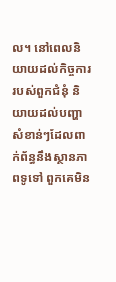ល។ នៅពេលនិយាយដល់កិច្ចការរបស់ពួកជំនុំ និយាយដល់បញ្ហាសំខាន់ៗដែលពាក់ព័ន្ធនឹងស្ថានភាពទូទៅ ពួកគេមិន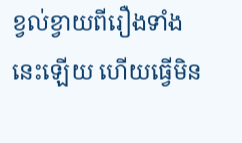ខ្វល់ខ្វាយពីរឿងទាំងនេះឡើយ ហើយធ្វើមិន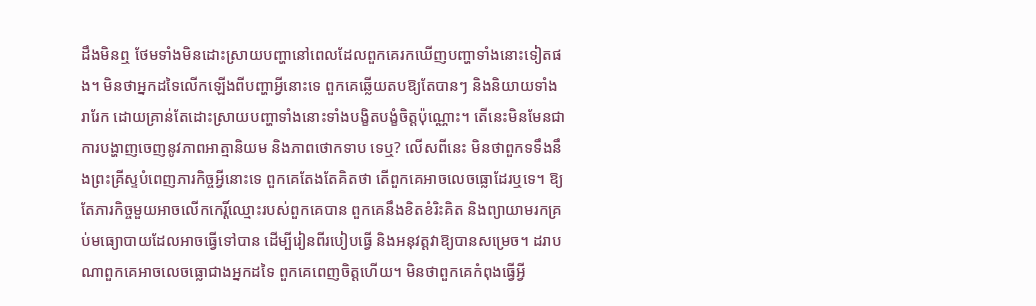ដឹងមិនឮ ថែមទាំងមិនដោះស្រាយបញ្ហានៅពេលដែលពួកគេរកឃើញបញ្ហាទាំងនោះទៀតផង។ មិនថាអ្នកដទៃលើកឡើងពីបញ្ហាអ្វីនោះទេ ពួកគេឆ្លើយតបឱ្យតែបានៗ និងនិយាយទាំងរារែក ដោយគ្រាន់តែដោះស្រាយបញ្ហាទាំងនោះទាំងបង្ខិតបង្ខំចិត្តប៉ុណ្ណោះ។ តើនេះមិនមែនជាការបង្ហាញចេញនូវភាពអាត្មានិយម និងភាពថោកទាប ទេឬ? លើសពីនេះ មិនថាពួកទទឹងនឹងព្រះគ្រីស្ទបំពេញភារកិច្ចអ្វីនោះទេ ពួកគេតែងតែគិតថា តើពួកគេអាចលេចធ្លោដែរឬទេ។ ឱ្យតែភារកិច្ចមួយអាចលើកកេរ្តិ៍ឈ្មោះរបស់ពួកគេបាន ពួកគេនឹងខិតខំរិះគិត និងព្យាយាមរកគ្រប់មធ្យោបាយដែលអាចធ្វើទៅបាន ដើម្បីរៀនពីរបៀបធ្វើ និងអនុវត្តវាឱ្យបានសម្រេច។ ដរាបណាពួកគេអាចលេចធ្លោជាងអ្នកដទៃ ពួកគេពេញចិត្តហើយ។ មិនថាពួកគេកំពុងធ្វើអ្វី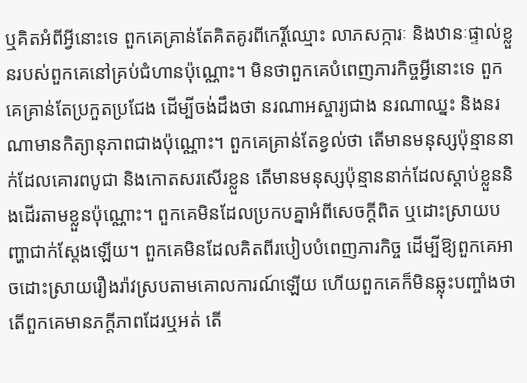ឬគិតអំពីអ្វីនោះទេ ពួកគេគ្រាន់តែគិតគូរពីកេរ្តិ៍ឈ្មោះ លាភសក្ការៈ និងឋានៈផ្ទាល់ខ្លួនរបស់ពួកគេនៅគ្រប់ជំហានប៉ុណ្ណោះ។ មិនថាពួកគេបំពេញភារកិច្ចអ្វីនោះទេ ពួកគេគ្រាន់តែប្រកួតប្រជែង ដើម្បីចង់ដឹងថា នរណាអស្ចារ្យជាង នរណាឈ្នះ និងនរណាមានកិត្យានុភាពជាងប៉ុណ្ណោះ។ ពួកគេគ្រាន់តែខ្វល់ថា តើមានមនុស្សប៉ុន្មាននាក់ដែលគោរពបូជា និងកោតសរសើរខ្លួន តើមានមនុស្សប៉ុន្មាននាក់ដែលស្ដាប់ខ្លួននិងដើរតាមខ្លួនប៉ុណ្ណោះ។ ពួកគេមិនដែលប្រកបគ្នាអំពីសេចក្ដីពិត ឬដោះស្រាយបញ្ហាជាក់ស្ដែងឡើយ។ ពួកគេមិនដែលគិតពីរបៀបបំពេញភារកិច្ច ដើម្បីឱ្យពួកគេអាចដោះស្រាយរឿងរ៉ាវស្របតាមគោលការណ៍ឡើយ ហើយពួកគេក៏មិនឆ្លុះបញ្ចាំងថា តើពួកគេមានភក្ដីភាពដែរឬអត់ តើ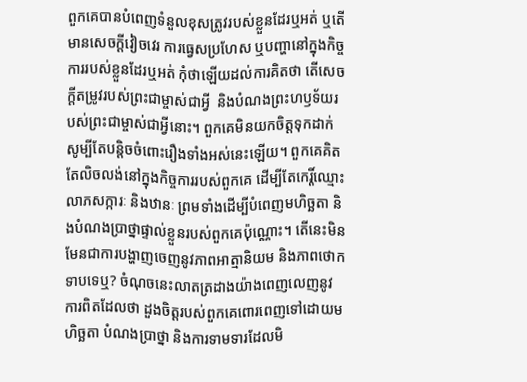ពួកគេបានបំពេញទំនួលខុសត្រូវរបស់ខ្លួនដែរឬអត់ ឬតើមានសេចក្ដីវៀចវេរ ការធ្វេសប្រហែស ឬបញ្ហានៅក្នុងកិច្ចការរបស់ខ្លួនដែរឬអត់ កុំថាឡើយដល់ការគិតថា តើសេចក្ដីតម្រូវរបស់ព្រះជាម្ចាស់ជាអ្វី  និងបំណងព្រះហឫទ័យរបស់ព្រះជាម្ចាស់ជាអ្វីនោះ។ ពួកគេមិនយកចិត្តទុកដាក់សូម្បីតែបន្តិចចំពោះរឿងទាំងអស់នេះឡើយ។ ពួកគេគិតតែលិចលង់នៅក្នុងកិច្ចការរបស់ពួកគេ ដើម្បីតែកេរ្តិ៍ឈ្មោះ លាភសក្ការៈ និងឋានៈ ព្រមទាំងដើម្បីបំពេញមហិច្ឆតា និងបំណងប្រាថ្នាផ្ទាល់ខ្លួនរបស់ពួកគេប៉ុណ្ណោះ។ តើនេះមិនមែនជាការបង្ហាញចេញនូវភាពអាត្មានិយម និងភាពថោកទាបទេឬ? ចំណុចនេះលាតត្រដាងយ៉ាងពេញលេញនូវការពិតដែលថា ដួងចិត្តរបស់ពួកគេពោរពេញទៅដោយមហិច្ឆតា បំណងប្រាថ្នា និងការទាមទារដែលមិ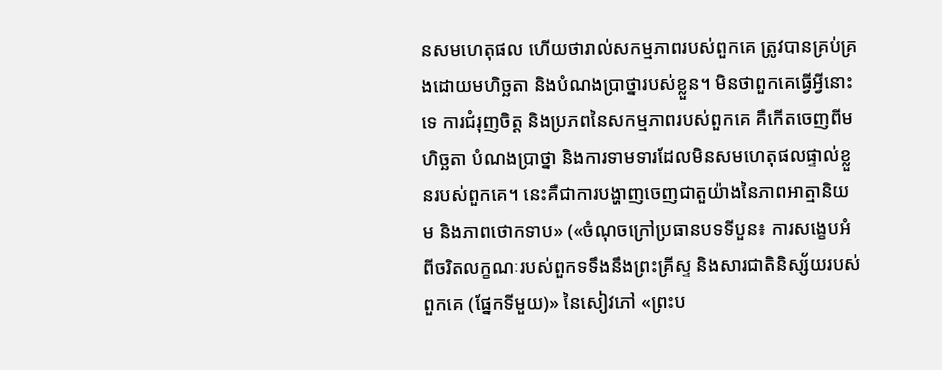នសមហេតុផល ហើយថារាល់សកម្មភាពរបស់ពួកគេ ត្រូវបានគ្រប់គ្រងដោយមហិច្ឆតា និងបំណងប្រាថ្នារបស់ខ្លួន។ មិនថាពួកគេធ្វើអ្វីនោះទេ ការជំរុញចិត្ត និងប្រភពនៃសកម្មភាពរបស់ពួកគេ គឺកើតចេញពីមហិច្ឆតា បំណងប្រាថ្នា និងការទាមទារដែលមិនសមហេតុផលផ្ទាល់ខ្លួនរបស់ពួកគេ។ នេះគឺជាការបង្ហាញចេញជាតួយ៉ាងនៃភាពអាត្មានិយម និងភាពថោកទាប» («ចំណុចក្រៅប្រធានបទទីបួន៖ ការសង្ខេបអំពីចរិតលក្ខណៈរបស់ពួកទទឹងនឹងព្រះគ្រីស្ទ និងសារជាតិនិស្ស័យរបស់ពួកគេ (ផ្នែកទីមួយ)» នៃសៀវភៅ «ព្រះប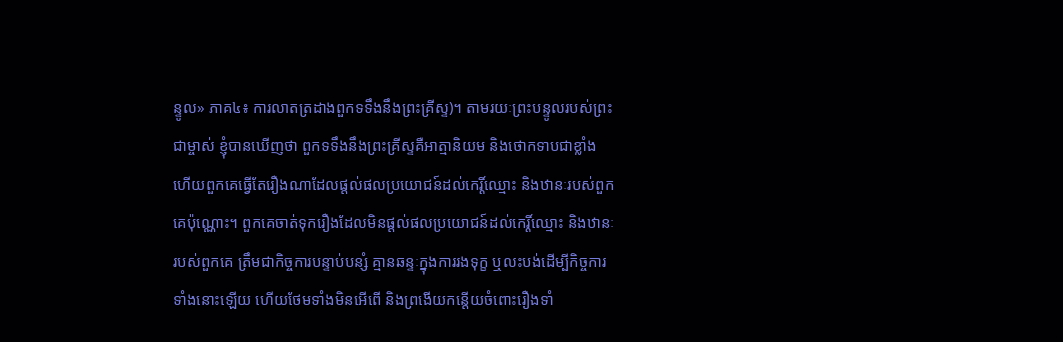ន្ទូល» ភាគ៤៖ ការលាតត្រដាងពួកទទឹងនឹងព្រះគ្រីស្ទ)។ តាមរយៈព្រះបន្ទូលរបស់ព្រះជាម្ចាស់ ខ្ញុំបានឃើញថា ពួកទទឹងនឹងព្រះគ្រីស្ទគឺអាត្មានិយម និងថោកទាបជាខ្លាំង ហើយពួកគេធ្វើតែរឿងណាដែលផ្តល់ផលប្រយោជន៍ដល់កេរ្តិ៍ឈ្មោះ និងឋានៈរបស់ពួកគេប៉ុណ្ណោះ។ ពួកគេចាត់ទុករឿងដែលមិនផ្តល់ផលប្រយោជន៍ដល់កេរ្តិ៍ឈ្មោះ និងឋានៈរបស់ពួកគេ ត្រឹមជាកិច្ចការបន្ទាប់បន្សំ គ្មានឆន្ទៈក្នុងការរងទុក្ខ ឬលះបង់ដើម្បីកិច្ចការទាំងនោះឡើយ ហើយថែមទាំងមិនអើពើ និងព្រងើយកន្តើយចំពោះរឿងទាំ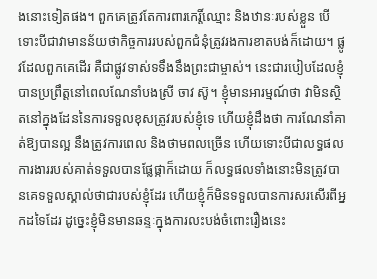ងនោះទៀតផង។ ពួកគេត្រូវតែការពារកេរ្តិ៍ឈ្មោះ និងឋានៈរបស់ខ្លួន បើទោះបីជាវាមានន័យថាកិច្ចការរបស់ពួកជំនុំត្រូវរងការខាតបង់ក៏ដោយ។ ផ្លូវដែលពួកគេដើរ គឺជាផ្លូវទាស់ទទឹងនឹងព្រះជាម្ចាស់។ នេះជារបៀបដែលខ្ញុំបានប្រព្រឹត្តនៅពេលណែនាំបងស្រី ចាវ ស៊ូ។ ខ្ញុំមានអារម្មណ៍ថា វាមិនស្ថិតនៅក្នុងដែននៃការទទួលខុសត្រូវរបស់ខ្ញុំទេ ហើយខ្ញុំដឹងថា ការណែនាំគាត់ឱ្យបានល្អ នឹងត្រូវការពេល និងថាមពលច្រើន ហើយទោះបីជាលទ្ធផលការងាររបស់គាត់ទទួលបានផ្លែផ្កាក៏ដោយ ក៏លទ្ធផលទាំងនោះមិនត្រូវបានគេទទួលស្គាល់ថាជារបស់ខ្ញុំដែរ ហើយខ្ញុំក៏មិនទទួលបានការសរសើរពីអ្នកដទៃដែរ ដូច្នេះខ្ញុំមិនមានឆន្ទៈក្នុងការលះបង់ចំពោះរឿងនេះ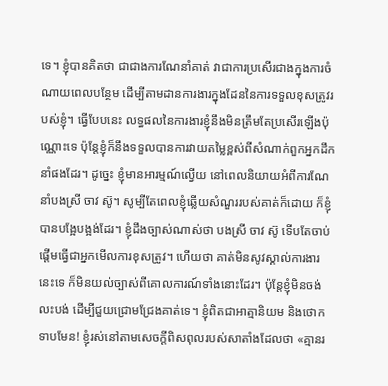ទេ។ ខ្ញុំបានគិតថា ជាជាងការណែនាំគាត់ វាជាការប្រសើរជាងក្នុងការចំណាយពេលបន្ថែម ដើម្បីតាមដានការងារក្នុងដែននៃការទទួលខុសត្រូវរបស់ខ្ញុំ។ ធ្វើបែបនេះ លទ្ធផលនៃការងារខ្ញុំនឹងមិនត្រឹមតែប្រសើរឡើងប៉ុណ្ណោះទេ ប៉ុន្តែខ្ញុំក៏នឹងទទួលបានការវាយតម្លៃខ្ពស់ពីសំណាក់ពួកអ្នកដឹកនាំផងដែរ។ ដូច្នេះ ខ្ញុំមានអារម្មណ៍ល្វើយ នៅពេលនិយាយអំពីការណែនាំបងស្រី ចាវ ស៊ូ។ សូម្បីតែពេលខ្ញុំឆ្លើយសំណួររបស់គាត់ក៏ដោយ ក៏ខ្ញុំបានបង្អែបង្អង់ដែរ។ ខ្ញុំដឹងច្បាស់ណាស់ថា បងស្រី ចាវ ស៊ូ ទើបតែចាប់ផ្តើមធ្វើជាអ្នកមើលការខុសត្រូវ។ ហើយថា គាត់មិនសូវស្គាល់ការងារនេះទេ ក៏មិនយល់ច្បាស់ពីគោលការណ៍ទាំងនោះដែរ។ ប៉ុន្តែខ្ញុំមិនចង់លះបង់ ដើម្បីជួយជ្រោមជ្រែងគាត់ទេ។ ខ្ញុំពិតជាអាត្មានិយម និងថោកទាបមែន! ខ្ញុំរស់នៅតាមសេចក្ដីពិសពុលរបស់សាតាំងដែលថា «គ្មានរ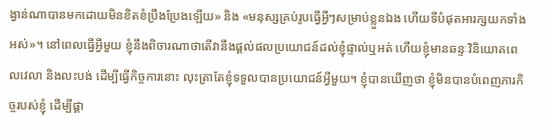ង្វាន់ណាបានមកដោយមិនខិតខំប្រឹងប្រែងឡើយ» និង «មនុស្សគ្រប់រូបធ្វើអ្វីៗសម្រាប់ខ្លួនឯង ហើយទីបំផុតអារក្សយកទាំងអស់»។ នៅពេលធ្វើអ្វីមួយ ខ្ញុំនឹងពិចារណាថាតើវានឹងផ្តល់ផលប្រយោជន៍ដល់ខ្ញុំផ្ទាល់ឬអត់ ហើយខ្ញុំមានឆន្ទៈវិនិយោគពេលវេលា និងលះបង់ ដើម្បីធ្វើកិច្ចការនោះ លុះត្រាតែខ្ញុំទទួលបានប្រយោជន៍អ្វីមួយ។ ខ្ញុំបានឃើញថា ខ្ញុំមិនបានបំពេញភារកិច្ចរបស់ខ្ញុំ ដើម្បីផ្គា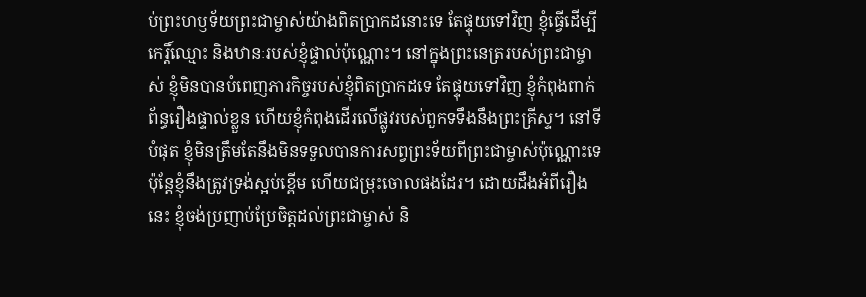ប់ព្រះហឫទ័យព្រះជាម្ចាស់យ៉ាងពិតប្រាកដនោះទេ តែផ្ទុយទៅវិញ ខ្ញុំធ្វើដើម្បីកេរ្តិ៍ឈ្មោះ និងឋានៈរបស់ខ្ញុំផ្ទាល់ប៉ុណ្ណោះ។ នៅក្នុងព្រះនេត្ររបស់ព្រះជាម្ចាស់ ខ្ញុំមិនបានបំពេញភារកិច្ចរបស់ខ្ញុំពិតប្រាកដទេ តែផ្ទុយទៅវិញ ខ្ញុំកំពុងពាក់ព័ន្ធរឿងផ្ទាល់ខ្លួន ហើយខ្ញុំកំពុងដើរលើផ្លូវរបស់ពួកទទឹងនឹងព្រះគ្រីស្ទ។ នៅទីបំផុត ខ្ញុំមិនត្រឹមតែនឹងមិនទទួលបានការសព្វព្រះទ័យពីព្រះជាម្ចាស់ប៉ុណ្ណោះទេ ប៉ុន្តែខ្ញុំនឹងត្រូវទ្រង់ស្អប់ខ្ពើម ហើយជម្រុះចោលផងដែរ។ ដោយដឹងអំពីរឿងនេះ ខ្ញុំចង់ប្រញាប់ប្រែចិត្តដល់ព្រះជាម្ចាស់ និ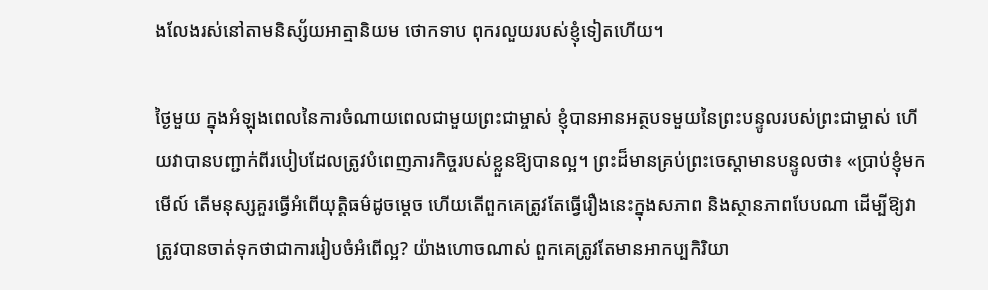ងលែងរស់នៅតាមនិស្ស័យអាត្មានិយម ថោកទាប ពុករលួយរបស់ខ្ញុំទៀតហើយ។

ថ្ងៃមួយ ក្នុងអំឡុងពេលនៃការចំណាយពេលជាមួយព្រះជាម្ចាស់ ខ្ញុំបានអានអត្ថបទមួយនៃព្រះបន្ទូលរបស់ព្រះជាម្ចាស់ ហើយវាបានបញ្ជាក់ពីរបៀបដែលត្រូវបំពេញភារកិច្ចរបស់ខ្លួនឱ្យបានល្អ។ ព្រះដ៏មានគ្រប់ព្រះចេស្ដាមានបន្ទូលថា៖ «ប្រាប់ខ្ញុំមកមើល៍ តើមនុស្សគួរធ្វើអំពើយុត្តិធម៌ដូចម្តេច ហើយតើពួកគេត្រូវតែធ្វើរឿងនេះក្នុងសភាព និងស្ថានភាពបែបណា ដើម្បីឱ្យវាត្រូវបានចាត់ទុកថាជាការរៀបចំអំពើល្អ? យ៉ាងហោចណាស់ ពួកគេត្រូវតែមានអាកប្បកិរិយា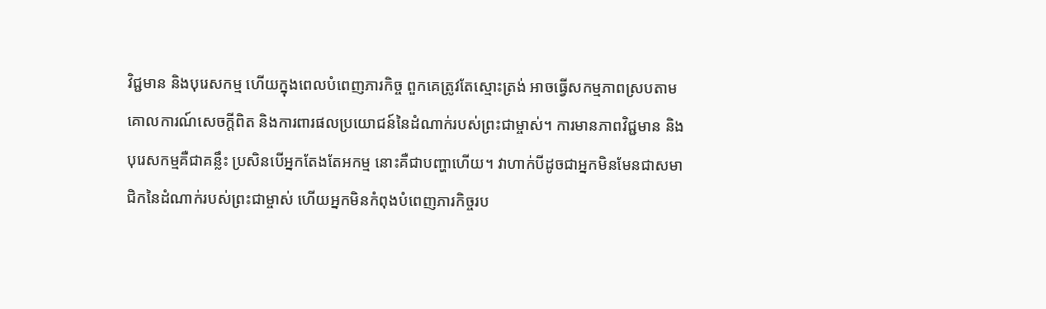វិជ្ជមាន និងបុរេសកម្ម ហើយក្នុងពេលបំពេញភារកិច្ច ពួកគេត្រូវតែស្មោះត្រង់ អាចធ្វើសកម្មភាពស្របតាមគោលការណ៍សេចក្ដីពិត និងការពារផលប្រយោជន៍នៃដំណាក់របស់ព្រះជាម្ចាស់។ ការមានភាពវិជ្ជមាន និងបុរេសកម្មគឺជាគន្លឹះ ប្រសិនបើអ្នកតែងតែអកម្ម នោះគឺជាបញ្ហាហើយ។ វាហាក់បីដូចជាអ្នកមិនមែនជាសមាជិកនៃដំណាក់របស់ព្រះជាម្ចាស់ ហើយអ្នកមិនកំពុងបំពេញភារកិច្ចរប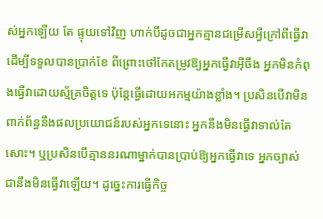ស់អ្នកឡើយ តែ ផ្ទុយទៅវិញ ហាក់បីដូចជាអ្នកគ្មានជម្រើសអ្វីក្រៅពីធ្វើវាដើម្បីទទួលបានប្រាក់ខែ ពីព្រោះថៅកែតម្រូវឱ្យអ្នកធ្វើវាអ៊ីចឹង អ្នកមិនកំពុងធ្វើវាដោយស្ម័គ្រចិត្តទេ ប៉ុន្តែធ្វើដោយអកម្មយ៉ាងខ្លាំង។ ប្រសិនបើវាមិនពាក់ព័ន្ធនឹងផលប្រយោជន៍របស់អ្នកទេនោះ អ្នកនឹងមិនធ្វើវាទាល់តែសោះ។ ឬប្រសិនបើគ្មាននរណាម្នាក់បានប្រាប់ឱ្យអ្នកធ្វើវាទេ អ្នកច្បាស់ជានឹងមិនធ្វើវាឡើយ។ ដូច្នេះការធ្វើកិច្ច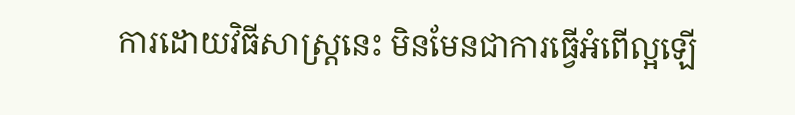ការដោយវិធីសាស្ត្រនេះ មិនមែនជាការធ្វើអំពើល្អឡើ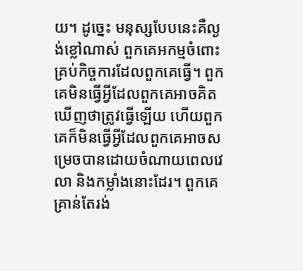យ។ ដូច្នេះ មនុស្សបែបនេះគឺល្ងង់ខ្លៅណាស់ ពួកគេអកម្មចំពោះគ្រប់កិច្ចការដែលពួកគេធ្វើ។ ពួកគេមិនធ្វើអ្វីដែលពួកគេអាចគិតឃើញថាត្រូវធ្វើឡើយ ហើយពួកគេក៏មិនធ្វើអ្វីដែលពួកគេអាចសម្រេចបានដោយចំណាយពេលវេលា និងកម្លាំងនោះដែរ។ ពួកគេគ្រាន់តែរង់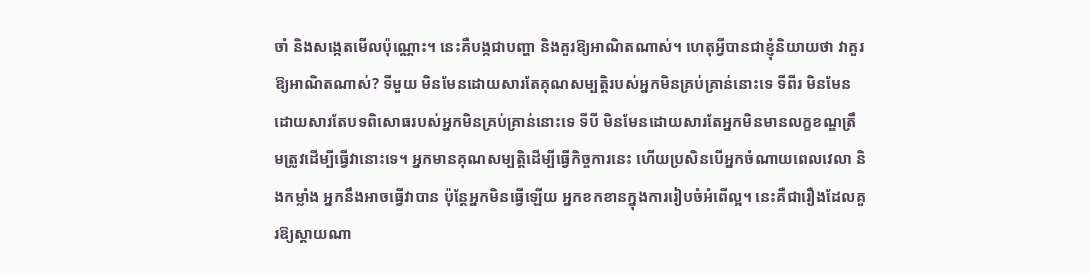ចាំ និងសង្កេតមើលប៉ុណ្ណោះ។ នេះគឺបង្កជាបញ្ហា និងគួរឱ្យអាណិតណាស់។ ហេតុអ្វីបានជាខ្ញុំនិយាយថា វាគួរឱ្យអាណិតណាស់? ទីមួយ មិនមែនដោយសារតែគុណសម្បត្តិរបស់អ្នកមិនគ្រប់គ្រាន់នោះទេ ទីពីរ មិនមែនដោយសារតែបទពិសោធរបស់អ្នកមិនគ្រប់គ្រាន់នោះទេ ទីបី មិនមែនដោយសារតែអ្នកមិនមានលក្ខខណ្ឌត្រឹមត្រូវដើម្បីធ្វើវានោះទេ។ អ្នកមានគុណសម្បត្តិដើម្បីធ្វើកិច្ចការនេះ ហើយប្រសិនបើអ្នកចំណាយពេលវេលា និងកម្លាំង អ្នកនឹងអាចធ្វើវាបាន ប៉ុន្តែអ្នកមិនធ្វើឡើយ អ្នកខកខានក្នុងការរៀបចំអំពើល្អ។ នេះគឺជារឿងដែលគួរឱ្យស្ដាយណា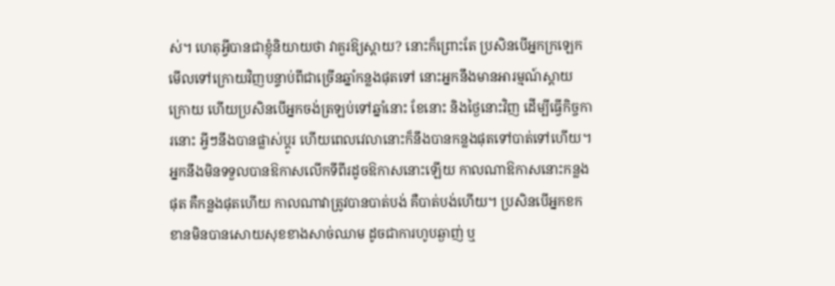ស់។ ហេតុអ្វីបានជាខ្ញុំនិយាយថា វាគួរឱ្យស្ដាយ? នោះក៏ព្រោះតែ ប្រសិនបើអ្នកក្រឡេកមើលទៅក្រោយវិញបន្ទាប់ពីជាច្រើនឆ្នាំកន្លងផុតទៅ នោះអ្នកនឹងមានអារម្មណ៍ស្ដាយក្រោយ ហើយប្រសិនបើអ្នកចង់ត្រឡប់ទៅឆ្នាំនោះ ខែនោះ និងថ្ងៃនោះវិញ ដើម្បីធ្វើកិច្ចការនោះ អ្វីៗនឹងបានផ្លាស់ប្ដូរ ហើយពេលវេលានោះក៏នឹងបានកន្លងផុតទៅបាត់ទៅហើយ។ អ្នកនឹងមិនទទួលបានឱកាសលើកទីពីរដូចឱកាសនោះឡើយ កាលណាឱកាសនោះកន្លងផុត គឺកន្លងផុតហើយ កាលណាវាត្រូវបានបាត់បង់ គឺបាត់បង់ហើយ។ ប្រសិនបើអ្នកខកខានមិនបានសោយសុខខាងសាច់ឈាម ដូចជាការហូបឆ្ងាញ់ ឬ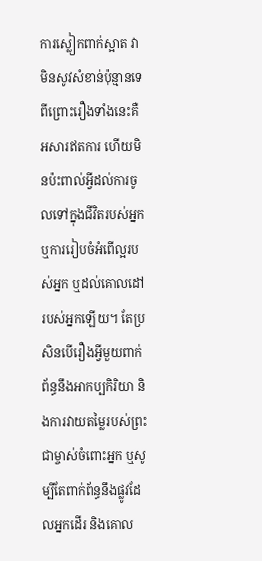ការស្លៀកពាក់ស្អាត វាមិនសូវសំខាន់ប៉ុន្មានទេ ពីព្រោះរឿងទាំងនេះគឺអសារឥតការ ហើយមិនប៉ះពាល់អ្វីដល់ការចូលទៅក្នុងជីវិតរបស់អ្នក ឬការរៀបចំអំពើល្អរបស់អ្នក ឬដល់គោលដៅរបស់អ្នកឡើយ។ តែប្រសិនបើរឿងអ្វីមួយពាក់ព័ន្ធនឹងអាកប្បកិរិយា និងការវាយតម្លៃរបស់ព្រះជាម្ចាស់ចំពោះអ្នក ឬសូម្បីតែពាក់ព័ន្ធនឹងផ្លូវដែលអ្នកដើរ និងគោល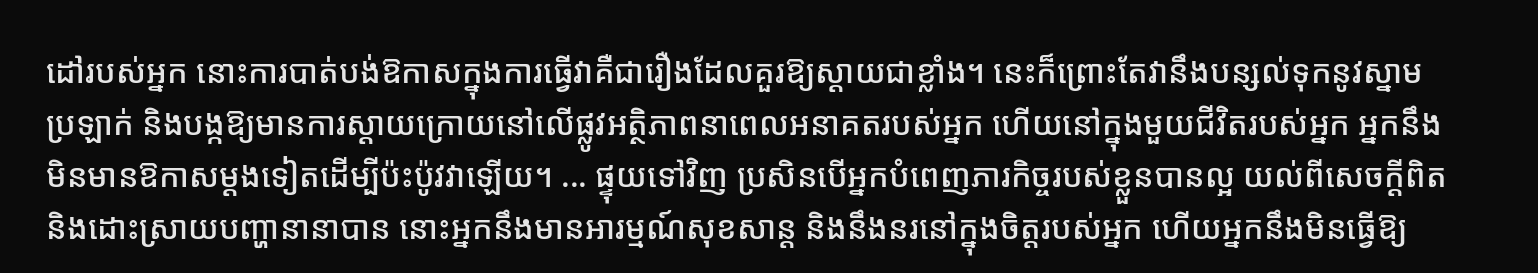ដៅរបស់អ្នក នោះការបាត់បង់ឱកាសក្នុងការធ្វើវាគឺជារឿងដែលគួរឱ្យស្ដាយជាខ្លាំង។ នេះក៏ព្រោះតែវានឹងបន្សល់ទុកនូវស្នាមប្រឡាក់ និងបង្កឱ្យមានការស្ដាយក្រោយនៅលើផ្លូវអត្ថិភាពនាពេលអនាគតរបស់អ្នក ហើយនៅក្នុងមួយជីវិតរបស់អ្នក អ្នកនឹងមិនមានឱកាសម្ដងទៀតដើម្បីប៉ះប៉ូវវាឡើយ។ ... ផ្ទុយទៅវិញ ប្រសិនបើអ្នកបំពេញភារកិច្ចរបស់ខ្លួនបានល្អ យល់ពីសេចក្ដីពិត និងដោះស្រាយបញ្ហានានាបាន នោះអ្នកនឹងមានអារម្មណ៍សុខសាន្ត និងនឹងនរនៅក្នុងចិត្តរបស់អ្នក ហើយអ្នកនឹងមិនធ្វើឱ្យ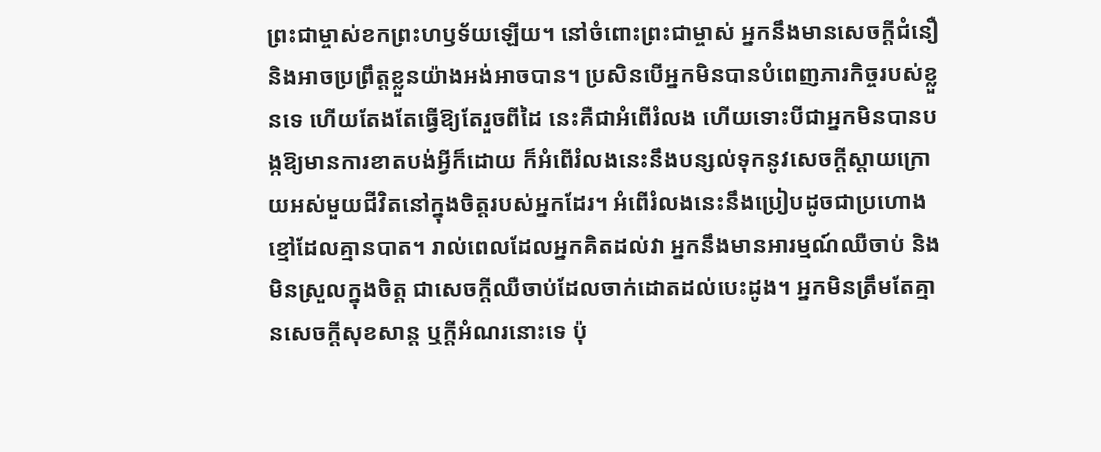ព្រះជាម្ចាស់ខកព្រះហឫទ័យឡើយ។ នៅចំពោះព្រះជាម្ចាស់ អ្នកនឹងមានសេចក្ដីជំនឿ និងអាចប្រព្រឹត្តខ្លួនយ៉ាងអង់អាចបាន។ ប្រសិនបើអ្នកមិនបានបំពេញភារកិច្ចរបស់ខ្លួនទេ ហើយតែងតែធ្វើឱ្យតែរួចពីដៃ នេះគឺជាអំពើរំលង ហើយទោះបីជាអ្នកមិនបានបង្កឱ្យមានការខាតបង់អ្វីក៏ដោយ ក៏អំពើរំលងនេះនឹងបន្សល់ទុកនូវសេចក្ដីស្ដាយក្រោយអស់មួយជីវិតនៅក្នុងចិត្តរបស់អ្នកដែរ។ អំពើរំលងនេះនឹងប្រៀបដូចជាប្រហោងខ្មៅដែលគ្មានបាត។ រាល់ពេលដែលអ្នកគិតដល់វា អ្នកនឹងមានអារម្មណ៍ឈឺចាប់ និងមិនស្រួលក្នុងចិត្ត ជាសេចក្ដីឈឺចាប់ដែលចាក់ដោតដល់បេះដូង។ អ្នកមិនត្រឹមតែគ្មានសេចក្ដីសុខសាន្ត ឬក្ដីអំណរនោះទេ ប៉ុ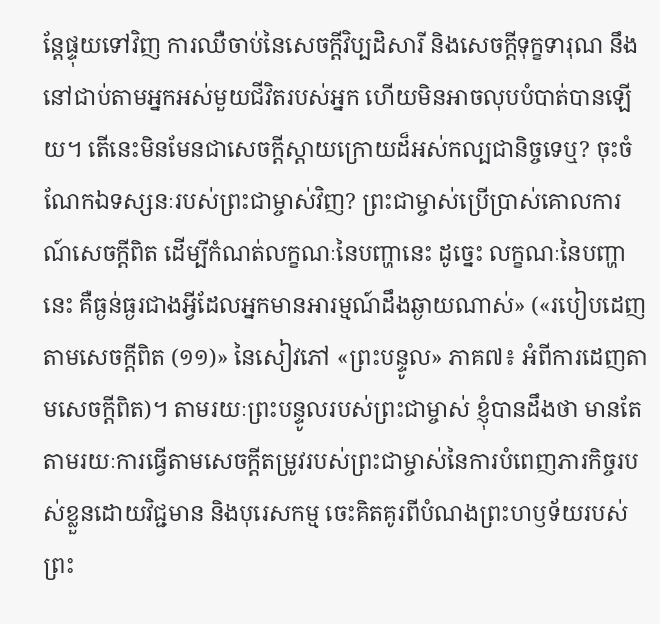ន្តែផ្ទុយទៅវិញ ការឈឺចាប់នៃសេចក្ដីវិប្បដិសារី និងសេចក្ដីទុក្ខទារុណ នឹងនៅជាប់តាមអ្នកអស់មួយជីវិតរបស់អ្នក ហើយមិនអាចលុបបំបាត់បានឡើយ។ តើនេះមិនមែនជាសេចក្ដីស្ដាយក្រោយដ៏អស់កល្បជានិច្ចទេឬ? ចុះចំណែកឯទស្សនៈរបស់ព្រះជាម្ចាស់វិញ? ព្រះជាម្ចាស់ប្រើប្រាស់គោលការណ៍សេចក្ដីពិត ដើម្បីកំណត់លក្ខណៈនៃបញ្ហានេះ ដូច្នេះ លក្ខណៈនៃបញ្ហានេះ គឺធ្ងន់ធ្ងរជាងអ្វីដែលអ្នកមានអារម្មណ៍ដឹងឆ្ងាយណាស់» («របៀបដេញតាមសេចក្ដីពិត (១១)» នៃសៀវភៅ «ព្រះបន្ទូល» ភាគ៧៖ អំពីការដេញតាមសេចក្តីពិត)។ តាមរយៈព្រះបន្ទូលរបស់ព្រះជាម្ចាស់ ខ្ញុំបានដឹងថា មានតែតាមរយៈការធ្វើតាមសេចក្ដីតម្រូវរបស់ព្រះជាម្ចាស់នៃការបំពេញភារកិច្ចរបស់ខ្លួនដោយវិជ្ជមាន និងបុរេសកម្ម ចេះគិតគូរពីបំណងព្រះហឫទ័យរបស់ព្រះ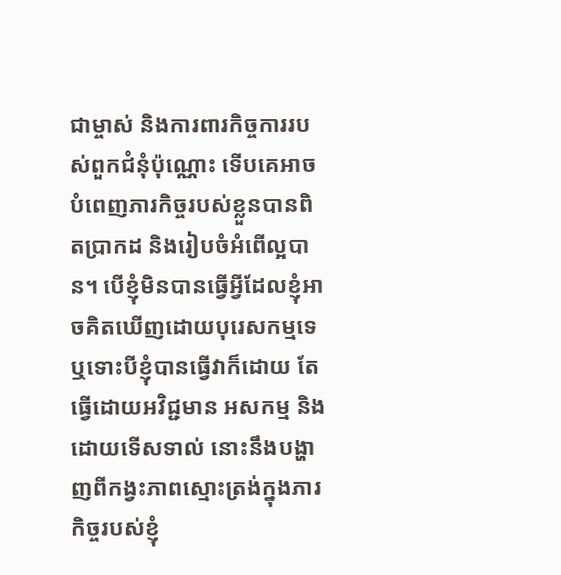ជាម្ចាស់ និងការពារកិច្ចការរបស់ពួកជំនុំប៉ុណ្ណោះ ទើបគេអាចបំពេញភារកិច្ចរបស់ខ្លួនបានពិតប្រាកដ និងរៀបចំអំពើល្អបាន។ បើខ្ញុំមិនបានធ្វើអ្វីដែលខ្ញុំអាចគិតឃើញដោយបុរេសកម្មទេ ឬទោះបីខ្ញុំបានធ្វើវាក៏ដោយ តែធ្វើដោយអវិជ្ជមាន អសកម្ម និងដោយទើសទាល់ នោះនឹងបង្ហាញពីកង្វះភាពស្មោះត្រង់ក្នុងភារកិច្ចរបស់ខ្ញុំ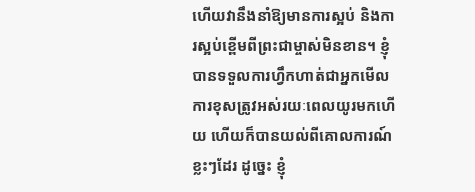ហើយវានឹងនាំឱ្យមានការស្អប់ និងការស្អប់ខ្ពើមពីព្រះជាម្ចាស់មិនខាន។ ខ្ញុំបានទទួលការហ្វឹកហាត់ជាអ្នកមើលការខុសត្រូវអស់រយៈពេលយូរមកហើយ ហើយក៏បានយល់ពីគោលការណ៍ខ្លះៗដែរ ដូច្នេះ ខ្ញុំ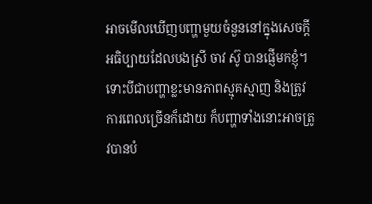អាចមើលឃើញបញ្ហាមួយចំនួននៅក្នុងសេចក្ដីអធិប្បាយដែលបងស្រី ចាវ ស៊ូ បានផ្ញើមកខ្ញុំ។ ទោះបីជាបញ្ហាខ្លះមានភាពស្មុគស្មាញ និងត្រូវការពេលច្រើនក៏ដោយ ក៏បញ្ហាទាំងនោះអាចត្រូវបានបំ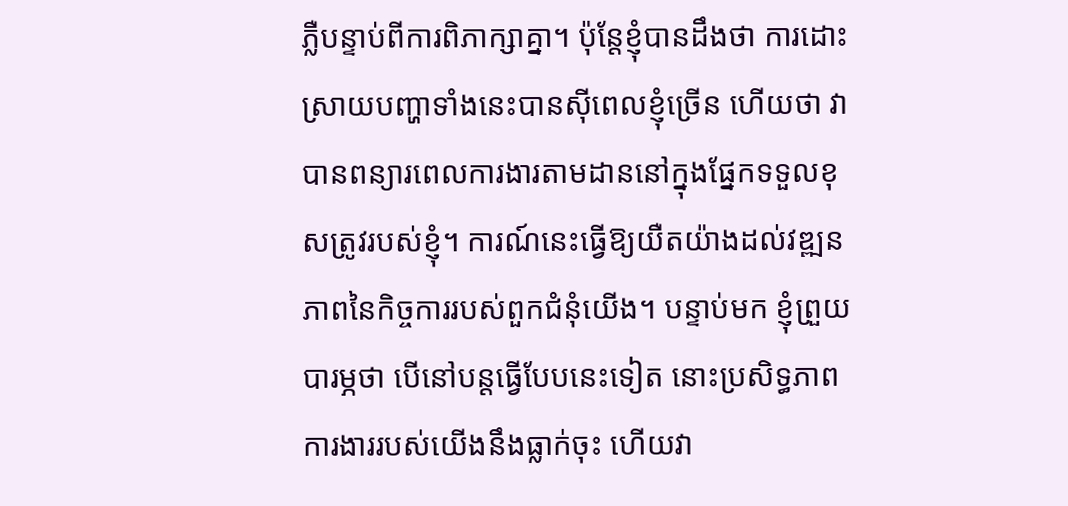ភ្លឺបន្ទាប់ពីការពិភាក្សាគ្នា។ ប៉ុន្តែខ្ញុំបានដឹងថា ការដោះស្រាយបញ្ហាទាំងនេះបានស៊ីពេលខ្ញុំច្រើន ហើយថា វាបានពន្យារពេលការងារតាមដាននៅក្នុងផ្នែកទទួលខុសត្រូវរបស់ខ្ញុំ។ ការណ៍នេះធ្វើឱ្យយឺតយ៉ាងដល់វឌ្ឍនភាពនៃកិច្ចការរបស់ពួកជំនុំយើង។ បន្ទាប់មក ខ្ញុំព្រួយបារម្ភថា បើនៅបន្តធ្វើបែបនេះទៀត នោះប្រសិទ្ធភាពការងាររបស់យើងនឹងធ្លាក់ចុះ ហើយវា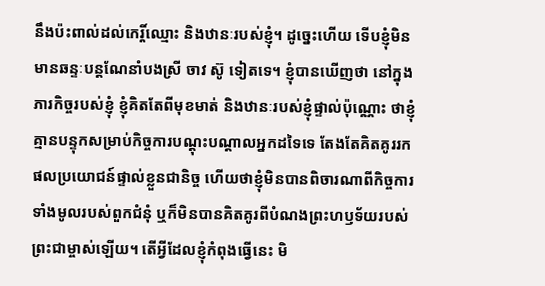នឹងប៉ះពាល់ដល់កេរ្តិ៍ឈ្មោះ និងឋានៈរបស់ខ្ញុំ។ ដូច្នេះហើយ ទើបខ្ញុំមិនមានឆន្ទៈបន្តណែនាំបងស្រី ចាវ ស៊ូ ទៀតទេ។ ខ្ញុំបានឃើញថា នៅក្នុងភារកិច្ចរបស់ខ្ញុំ ខ្ញុំគិតតែពីមុខមាត់ និងឋានៈរបស់ខ្ញុំផ្ទាល់ប៉ុណ្ណោះ ថាខ្ញុំគ្មានបន្ទុកសម្រាប់កិច្ចការបណ្តុះបណ្តាលអ្នកដទៃទេ តែងតែគិតគូររកផលប្រយោជន៍ផ្ទាល់ខ្លួនជានិច្ច ហើយថាខ្ញុំមិនបានពិចារណាពីកិច្ចការទាំងមូលរបស់ពួកជំនុំ ឬក៏មិនបានគិតគូរពីបំណងព្រះហឫទ័យរបស់ព្រះជាម្ចាស់ឡើយ។ តើអ្វីដែលខ្ញុំកំពុងធ្វើនេះ មិ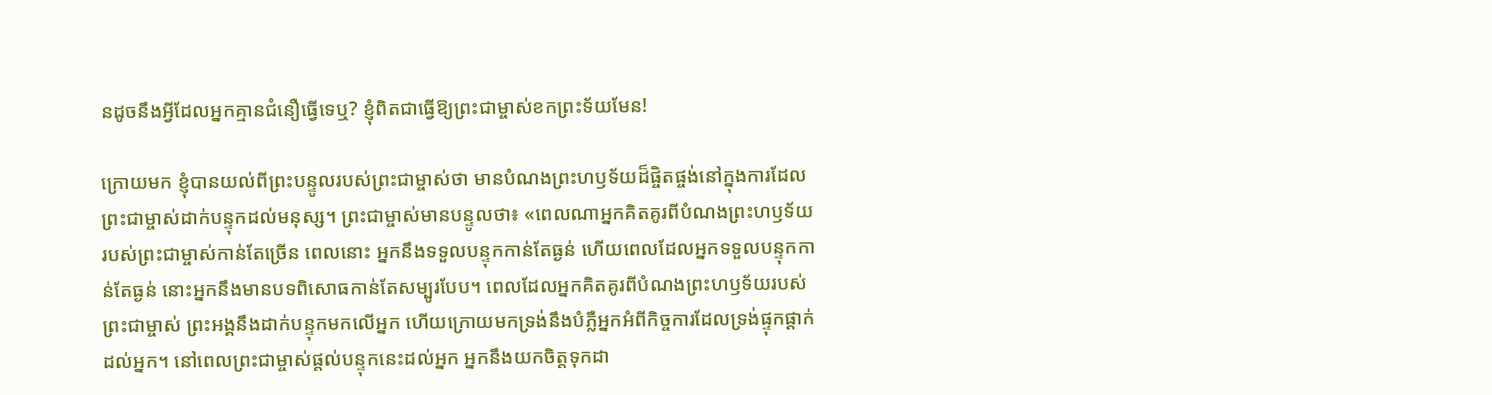នដូចនឹងអ្វីដែលអ្នកគ្មានជំនឿធ្វើទេឬ? ខ្ញុំពិតជាធ្វើឱ្យព្រះជាម្ចាស់ខកព្រះទ័យមែន!

ក្រោយមក ខ្ញុំបានយល់ពីព្រះបន្ទូលរបស់ព្រះជាម្ចាស់ថា មានបំណងព្រះហឫទ័យដ៏ផ្ចិតផ្ចង់នៅក្នុងការដែលព្រះជាម្ចាស់ដាក់បន្ទុកដល់មនុស្ស។ ព្រះជាម្ចាស់មានបន្ទូលថា៖ «ពេលណាអ្នកគិតគូរពីបំណងព្រះហឫទ័យរបស់ព្រះជាម្ចាស់កាន់តែច្រើន ពេលនោះ អ្នកនឹងទទួលបន្ទុកកាន់តែធ្ងន់ ហើយពេលដែលអ្នកទទួលបន្ទុកកាន់តែធ្ងន់ នោះអ្នកនឹងមានបទពិសោធកាន់តែសម្បូរបែប។ ពេលដែលអ្នកគិតគូរពីបំណងព្រះហឫទ័យរបស់ព្រះជាម្ចាស់ ព្រះអង្គនឹងដាក់បន្ទុកមកលើអ្នក ហើយក្រោយមកទ្រង់នឹងបំភ្លឺអ្នកអំពីកិច្ចការដែលទ្រង់ផ្ទុកផ្ដាក់ដល់អ្នក។ នៅពេលព្រះជាម្ចាស់ផ្តល់បន្ទុកនេះដល់អ្នក អ្នកនឹងយកចិត្តទុកដា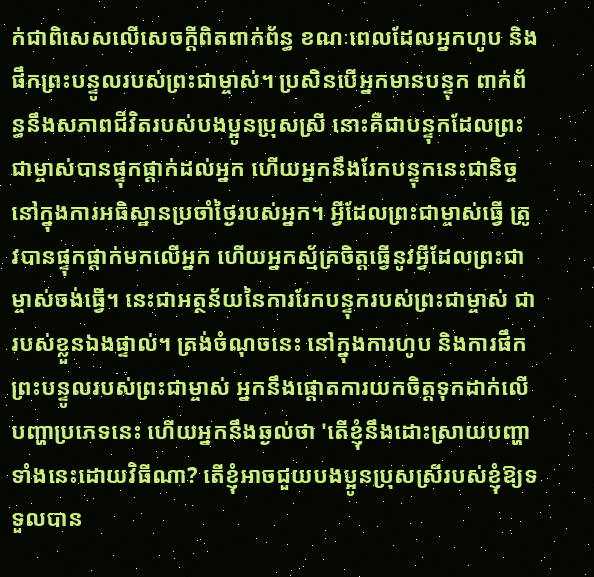ក់ជាពិសេសលើសេចក្តីពិតពាក់ព័ន្ធ ខណៈពេលដែលអ្នកហូប និងផឹកព្រះបន្ទូលរបស់ព្រះជាម្ចាស់។ ប្រសិនបើអ្នកមានបន្ទុក ពាក់ព័ន្ធនឹងសភាពជីវិតរបស់បងប្អូនប្រុសស្រី នោះគឺជាបន្ទុកដែលព្រះជាម្ចាស់បានផ្ទុកផ្ដាក់ដល់អ្នក ហើយអ្នកនឹងរែកបន្ទុកនេះជានិច្ច នៅក្នុងការអធិស្ឋានប្រចាំថ្ងៃរបស់អ្នក។ អ្វីដែលព្រះជាម្ចាស់ធ្វើ ត្រូវបានផ្ទុកផ្ដាក់មកលើអ្នក ហើយអ្នកស្ម័គ្រចិត្តធ្វើនូវអ្វីដែលព្រះជាម្ចាស់ចង់ធ្វើ។ នេះជាអត្ថន័យនៃការរែកបន្ទុករបស់ព្រះជាម្ចាស់ ជារបស់ខ្លួនឯងផ្ទាល់។ ត្រង់ចំណុចនេះ នៅក្នុងការហូប និងការផឹកព្រះបន្ទូលរបស់ព្រះជាម្ចាស់ អ្នកនឹងផ្តោតការយកចិត្តទុកដាក់លើបញ្ហាប្រភេទនេះ ហើយអ្នកនឹងឆ្ងល់ថា 'តើខ្ញុំនឹងដោះស្រាយបញ្ហាទាំងនេះដោយវិធីណា? តើខ្ញុំអាចជួយបងប្អូនប្រុសស្រីរបស់ខ្ញុំឱ្យទទួលបាន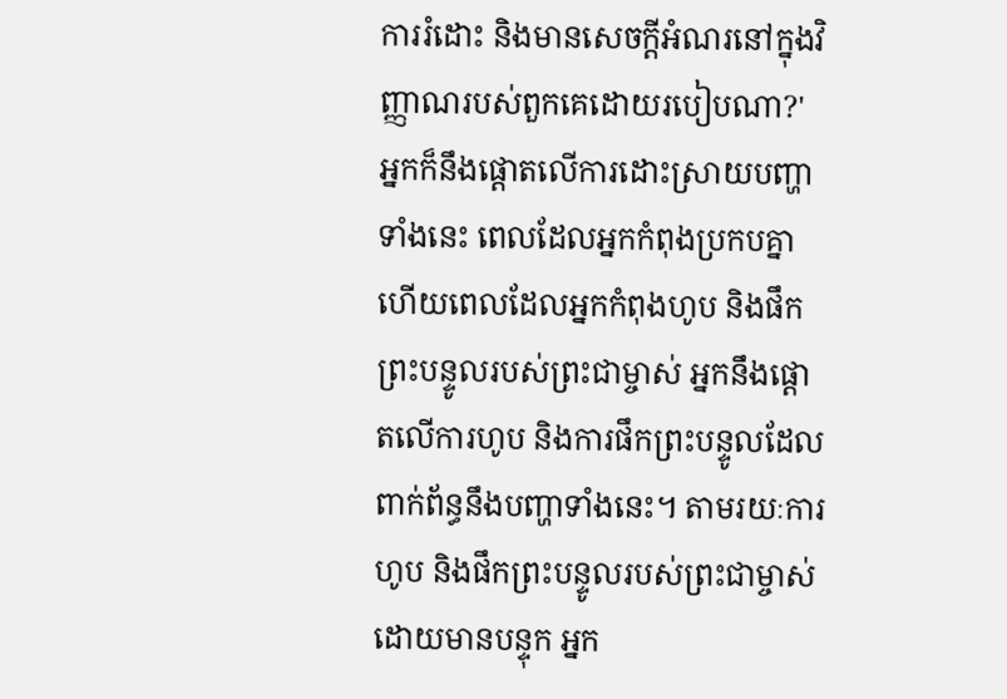ការរំដោះ និងមានសេចក្ដីអំណរនៅក្នុងវិញ្ញាណរបស់ពួកគេដោយរបៀបណា?' អ្នកក៏នឹងផ្តោតលើការដោះស្រាយបញ្ហាទាំងនេះ ពេលដែលអ្នកកំពុងប្រកបគ្នា ហើយពេលដែលអ្នកកំពុងហូប និងផឹកព្រះបន្ទូលរបស់ព្រះជាម្ចាស់ អ្នកនឹងផ្តោតលើការហូប និងការផឹកព្រះបន្ទូលដែលពាក់ព័ន្ធនឹងបញ្ហាទាំងនេះ។ តាមរយៈការហូប និងផឹកព្រះបន្ទូលរបស់ព្រះជាម្ចាស់ដោយមានបន្ទុក អ្នក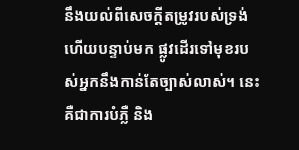នឹងយល់ពីសេចក្ដីតម្រូវរបស់ទ្រង់ ហើយបន្ទាប់មក ផ្លូវដើរទៅមុខរបស់អ្នកនឹងកាន់តែច្បាស់លាស់។ នេះគឺជាការបំភ្លឺ និង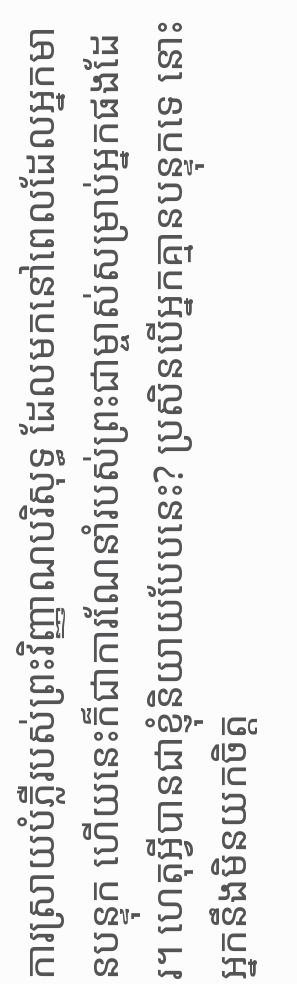ការស្រាយបំភ្លឺរបស់ព្រះវិញ្ញាណបរិសុទ្ធ ដែលមកនៅពេលដែលអ្នកមានបន្ទុក ហើយនេះក៏ជាការណែនាំរបស់ព្រះជាម្ចាស់សម្រាប់អ្នកផងដែរ។ ហេតុអ្វីបានជាខ្ញុំនិយាយបែបនេះ? ប្រសិនបើអ្នកគ្មានបន្ទុកទេ នោះអ្នកនឹងមិនយកចិត្ត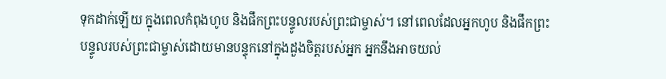ទុកដាក់ឡើយ ក្នុងពេលកំពុងហូប និងផឹកព្រះបន្ទូលរបស់ព្រះជាម្ចាស់។ នៅពេលដែលអ្នកហូប និងផឹកព្រះបន្ទូលរបស់ព្រះជាម្ចាស់ដោយមានបន្ទុកនៅក្នុងដួងចិត្តរបស់អ្នក អ្នកនឹងអាចយល់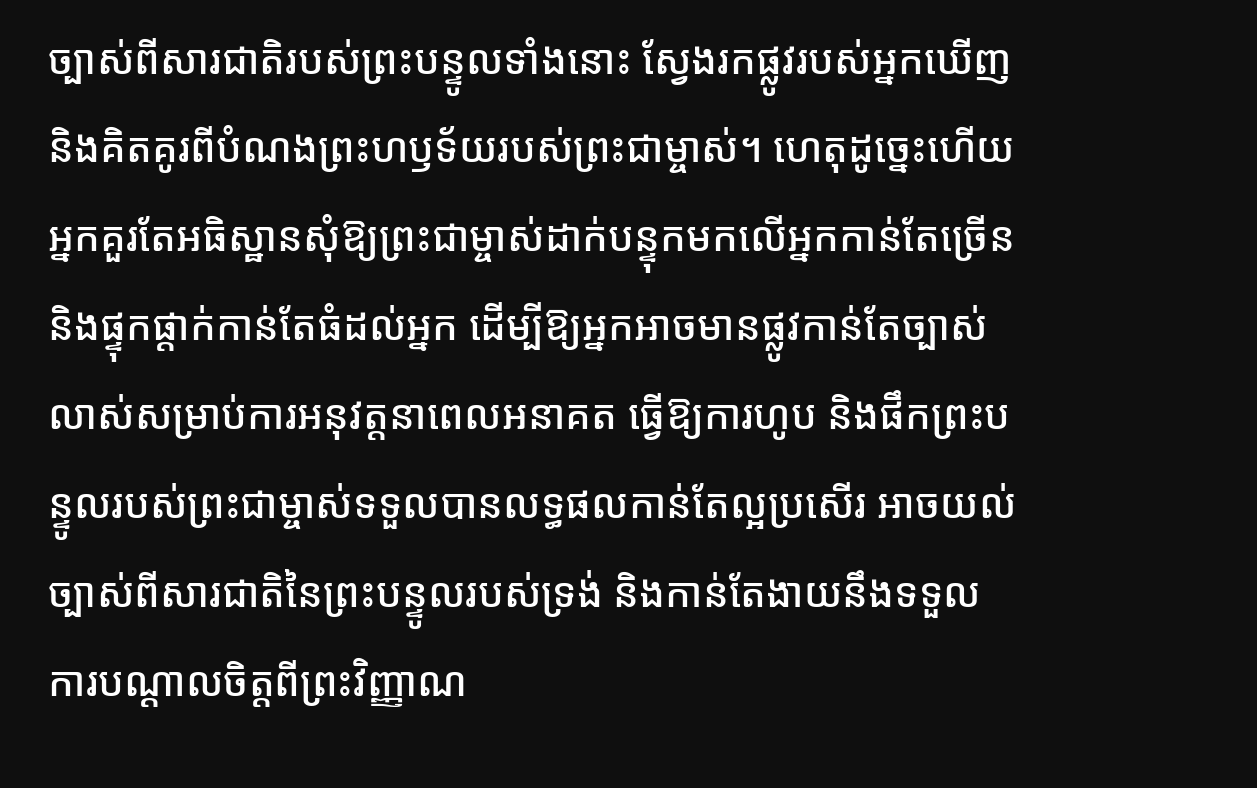ច្បាស់ពីសារជាតិរបស់ព្រះបន្ទូលទាំងនោះ ស្វែងរកផ្លូវរបស់អ្នកឃើញ និងគិតគូរពីបំណងព្រះហឫទ័យរបស់ព្រះជាម្ចាស់។ ហេតុដូច្នេះហើយ អ្នកគួរតែអធិស្ឋានសុំឱ្យព្រះជាម្ចាស់ដាក់បន្ទុកមកលើអ្នកកាន់តែច្រើន និងផ្ទុកផ្ដាក់កាន់តែធំដល់អ្នក ដើម្បីឱ្យអ្នកអាចមានផ្លូវកាន់តែច្បាស់លាស់សម្រាប់ការអនុវត្តនាពេលអនាគត ធ្វើឱ្យការហូប និងផឹកព្រះបន្ទូលរបស់ព្រះជាម្ចាស់ទទួលបានលទ្ធផលកាន់តែល្អប្រសើរ អាចយល់ច្បាស់ពីសារជាតិនៃព្រះបន្ទូលរបស់ទ្រង់ និងកាន់តែងាយនឹងទទួលការបណ្ដាលចិត្តពីព្រះវិញ្ញាណ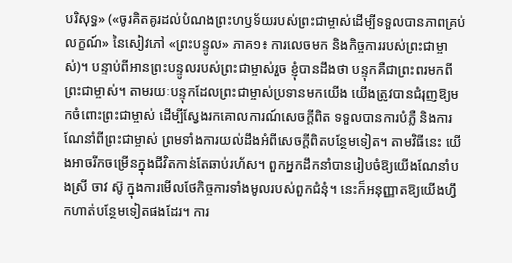បរិសុទ្ធ» («ចូរគិតគូរដល់បំណងព្រះហឫទ័យរបស់ព្រះជាម្ចាស់ដើម្បីទទួលបានភាពគ្រប់លក្ខណ៍» នៃសៀវភៅ «ព្រះបន្ទូល» ភាគ១៖ ការលេចមក និងកិច្ចការរបស់ព្រះជាម្ចាស់)។ បន្ទាប់ពីអានព្រះបន្ទូលរបស់ព្រះជាម្ចាស់រួច ខ្ញុំបានដឹងថា បន្ទុកគឺជាព្រះពរមកពីព្រះជាម្ចាស់។ តាមរយៈបន្ទុកដែលព្រះជាម្ចាស់ប្រទានមកយើង យើងត្រូវបានជំរុញឱ្យមកចំពោះព្រះជាម្ចាស់ ដើម្បីស្វែងរកគោលការណ៍សេចក្តីពិត ទទួលបានការបំភ្លឺ និងការណែនាំពីព្រះជាម្ចាស់ ព្រមទាំងការយល់ដឹងអំពីសេចក្ដីពិតបន្ថែមទៀត។ តាមវិធីនេះ យើងអាចរីកចម្រើនក្នុងជីវិតកាន់តែឆាប់រហ័ស។ ពួកអ្នកដឹកនាំបានរៀបចំឱ្យយើងណែនាំបងស្រី ចាវ ស៊ូ ក្នុងការមើលថែកិច្ចការទាំងមូលរបស់ពួកជំនុំ។ នេះក៏អនុញ្ញាតឱ្យយើងហ្វឹកហាត់បន្ថែមទៀតផងដែរ។ ការ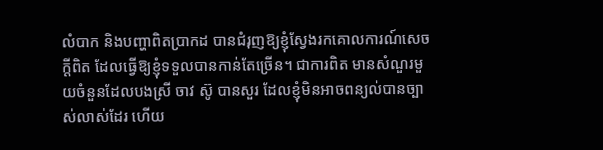លំបាក និងបញ្ហាពិតប្រាកដ បានជំរុញឱ្យខ្ញុំស្វែងរកគោលការណ៍សេចក្ដីពិត ដែលធ្វើឱ្យខ្ញុំទទួលបានកាន់តែច្រើន។ ជាការពិត មានសំណួរមួយចំនួនដែលបងស្រី ចាវ ស៊ូ បានសួរ ដែលខ្ញុំមិនអាចពន្យល់បានច្បាស់លាស់ដែរ ហើយ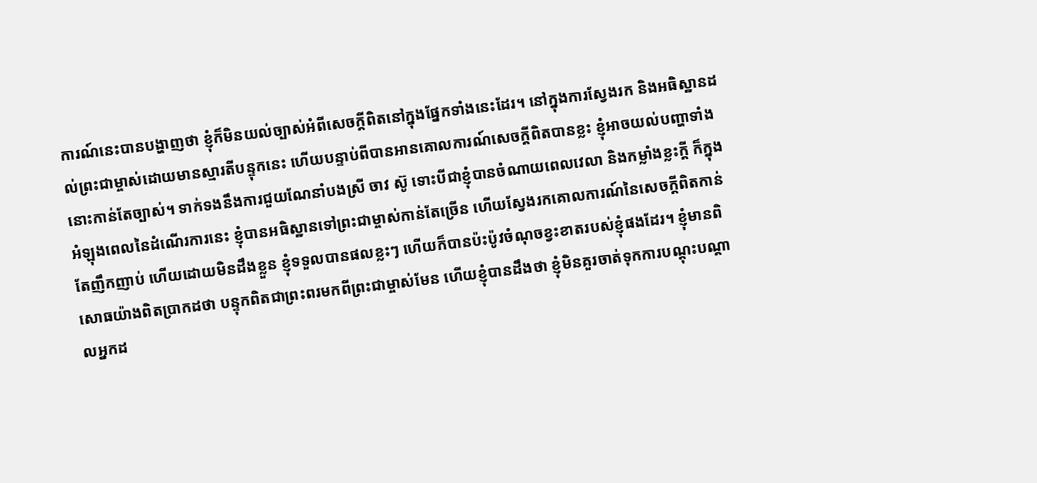ការណ៍នេះបានបង្ហាញថា ខ្ញុំក៏មិនយល់ច្បាស់អំពីសេចក្ដីពិតនៅក្នុងផ្នែកទាំងនេះដែរ។ នៅក្នុងការស្វែងរក និងអធិស្ឋានដល់ព្រះជាម្ចាស់ដោយមានស្មារតីបន្ទុកនេះ ហើយបន្ទាប់ពីបានអានគោលការណ៍សេចក្ដីពិតបានខ្លះ ខ្ញុំអាចយល់បញ្ហាទាំងនោះកាន់តែច្បាស់។ ទាក់ទងនឹងការជួយណែនាំបងស្រី ចាវ ស៊ូ ទោះបីជាខ្ញុំបានចំណាយពេលវេលា និងកម្លាំងខ្លះក្ដី ក៏ក្នុងអំឡុងពេលនៃដំណើរការនេះ ខ្ញុំបានអធិស្ឋានទៅព្រះជាម្ចាស់កាន់តែច្រើន ហើយស្វែងរកគោលការណ៍នៃសេចក្តីពិតកាន់តែញឹកញាប់ ហើយដោយមិនដឹងខ្លួន ខ្ញុំទទួលបានផលខ្លះៗ ហើយក៏បានប៉ះប៉ូវចំណុចខ្វះខាតរបស់ខ្ញុំផងដែរ។ ខ្ញុំមានពិសោធយ៉ាងពិតប្រាកដថា បន្ទុកពិតជាព្រះពរមកពីព្រះជាម្ចាស់មែន ហើយខ្ញុំបានដឹងថា ខ្ញុំមិនគួរចាត់ទុកការបណ្តុះបណ្ដាលអ្នកដ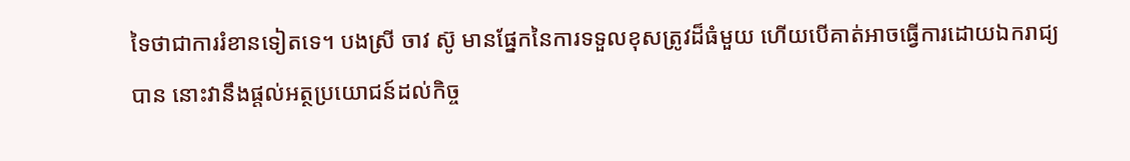ទៃថាជាការរំខានទៀតទេ។ បងស្រី ចាវ ស៊ូ មានផ្នែកនៃការទទួលខុសត្រូវដ៏ធំមួយ ហើយបើគាត់អាចធ្វើការដោយឯករាជ្យបាន នោះវានឹងផ្តល់អត្ថប្រយោជន៍ដល់កិច្ច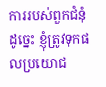ការរបស់ពួកជំនុំ ដូច្នេះ ខ្ញុំត្រូវទុកផលប្រយោជ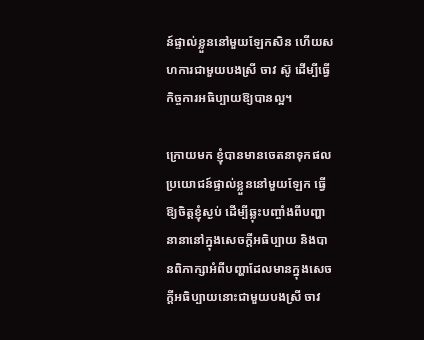ន៍ផ្ទាល់ខ្លួននៅមួយឡែកសិន ហើយសហការជាមួយបងស្រី ចាវ ស៊ូ ដើម្បីធ្វើកិច្ចការអធិប្បាយឱ្យបានល្អ។

ក្រោយមក ខ្ញុំបានមានចេតនាទុកផលប្រយោជន៍ផ្ទាល់ខ្លួននៅមួយឡែក ធ្វើឱ្យចិត្តខ្ញុំស្ងប់ ដើម្បីឆ្លុះបញ្ចាំងពីបញ្ហានានានៅក្នុងសេចក្ដីអធិប្បាយ និងបានពិភាក្សាអំពីបញ្ហាដែលមានក្នុងសេចក្តីអធិប្បាយនោះជាមួយបងស្រី ចាវ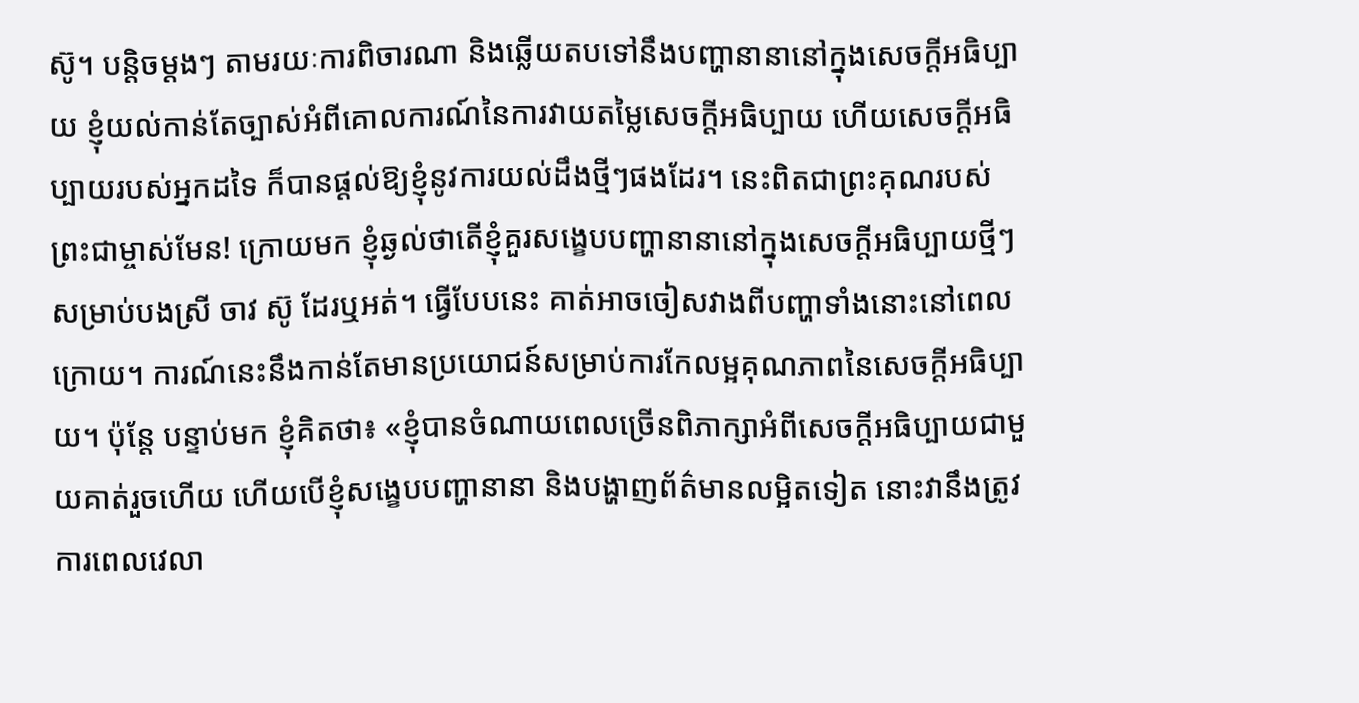ស៊ូ។ បន្តិចម្តងៗ តាមរយៈការពិចារណា និងឆ្លើយតបទៅនឹងបញ្ហានានានៅក្នុងសេចក្ដីអធិប្បាយ ខ្ញុំយល់កាន់តែច្បាស់អំពីគោលការណ៍នៃការវាយតម្លៃសេចក្ដីអធិប្បាយ ហើយសេចក្ដីអធិប្បាយរបស់អ្នកដទៃ ក៏បានផ្ដល់ឱ្យខ្ញុំនូវការយល់ដឹងថ្មីៗផងដែរ។ នេះពិតជាព្រះគុណរបស់ព្រះជាម្ចាស់មែន! ក្រោយមក ខ្ញុំឆ្ងល់ថាតើខ្ញុំគួរសង្ខេបបញ្ហានានានៅក្នុងសេចក្ដីអធិប្បាយថ្មីៗសម្រាប់បងស្រី ចាវ ស៊ូ ដែរឬអត់។ ធ្វើបែបនេះ គាត់អាចចៀសវាងពីបញ្ហាទាំងនោះនៅពេលក្រោយ។ ការណ៍នេះនឹងកាន់តែមានប្រយោជន៍សម្រាប់ការកែលម្អគុណភាពនៃសេចក្ដីអធិប្បាយ។ ប៉ុន្តែ បន្ទាប់មក ខ្ញុំគិតថា៖ «ខ្ញុំបានចំណាយពេលច្រើនពិភាក្សាអំពីសេចក្ដីអធិប្បាយជាមួយគាត់រួចហើយ ហើយបើខ្ញុំសង្ខេបបញ្ហានានា និងបង្ហាញព័ត៌មានលម្អិតទៀត នោះវានឹងត្រូវការពេលវេលា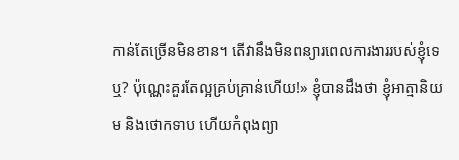កាន់តែច្រើនមិនខាន។ តើវានឹងមិនពន្យារពេលការងាររបស់ខ្ញុំទេឬ? ប៉ុណ្ណេះគួរតែល្អគ្រប់គ្រាន់ហើយ!» ខ្ញុំបានដឹងថា ខ្ញុំអាត្មានិយម និងថោកទាប ហើយកំពុងព្យា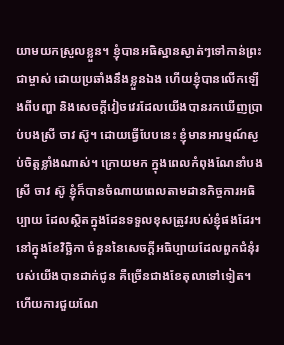យាមយកស្រួលខ្លួន។ ខ្ញុំបានអធិស្ឋានស្ងាត់ៗទៅកាន់ព្រះជាម្ចាស់ ដោយប្រឆាំងនឹងខ្លួនឯង ហើយខ្ញុំបានលើកឡើងពីបញ្ហា និងសេចក្ដីវៀចវេរដែលយើងបានរកឃើញប្រាប់បងស្រី ចាវ ស៊ូ។ ដោយធ្វើបែបនេះ ខ្ញុំមានអារម្មណ៍ស្ងប់ចិត្តខ្លាំងណាស់។ ក្រោយមក ក្នុងពេលកំពុងណែនាំបងស្រី ចាវ ស៊ូ ខ្ញុំក៏បានចំណាយពេលតាមដានកិច្ចការអធិប្បាយ ដែលស្ថិតក្នុងដែនទទួលខុសត្រូវរបស់ខ្ញុំផងដែរ។ នៅក្នុងខែវិច្ឆិកា ចំនួននៃសេចក្ដីអធិប្បាយដែលពួកជំនុំរបស់យើងបានដាក់ជូន គឺច្រើនជាងខែតុលាទៅទៀត។ ហើយការជួយណែ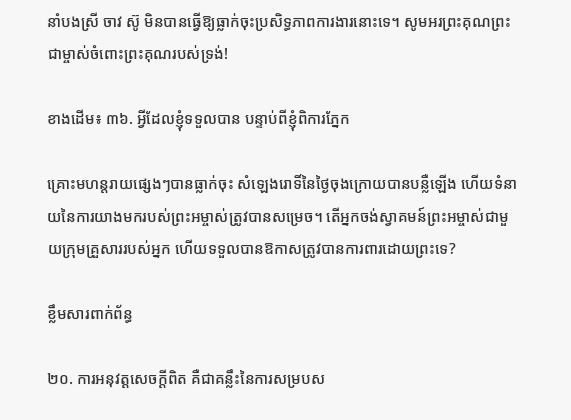នាំបងស្រី ចាវ ស៊ូ មិនបានធ្វើឱ្យធ្លាក់ចុះប្រសិទ្ធភាពការងារនោះទេ។ សូមអរព្រះគុណព្រះជាម្ចាស់ចំពោះព្រះគុណរបស់ទ្រង់!

ខាងដើម៖ ៣៦. អ្វីដែលខ្ញុំទទួលបាន បន្ទាប់ពីខ្ញុំពិការភ្នែក

គ្រោះមហន្តរាយផ្សេងៗបានធ្លាក់ចុះ សំឡេងរោទិ៍នៃថ្ងៃចុងក្រោយបានបន្លឺឡើង ហើយទំនាយនៃការយាងមករបស់ព្រះអម្ចាស់ត្រូវបានសម្រេច។ តើអ្នកចង់ស្វាគមន៍ព្រះអម្ចាស់ជាមួយក្រុមគ្រួសាររបស់អ្នក ហើយទទួលបានឱកាសត្រូវបានការពារដោយព្រះទេ?

ខ្លឹមសារពាក់ព័ន្ធ

២០. ការអនុវត្តសេចក្ដីពិត គឺជាគន្លឹះនៃការសម្របស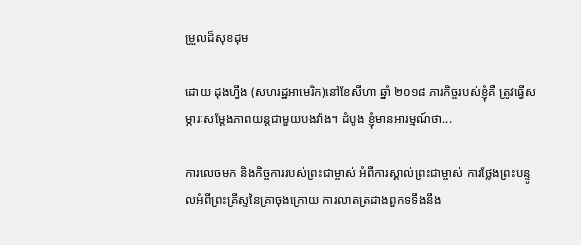ម្រួលដ៏សុខដុម

ដោយ ដុងហ្វឹង (សហរដ្ឋអាមេរិក)នៅខែសីហា ឆ្នាំ ២០១៨ ភារកិច្ចរបស់ខ្ញុំគឺ ត្រូវធ្វើសម្ភារៈសម្ដែងភាពយន្តជាមួយបងវ៉ាង។ ដំបូង ខ្ញុំមានអារម្មណ៍ថា...

ការលេចមក និងកិច្ចការរបស់ព្រះជាម្ចាស់ អំពីការស្គាល់ព្រះជាម្ចាស់ ការថ្លែងព្រះបន្ទូលអំពីព្រះគ្រីស្ទនៃគ្រាចុងក្រោយ ការលាតត្រដាងពួកទទឹងនឹង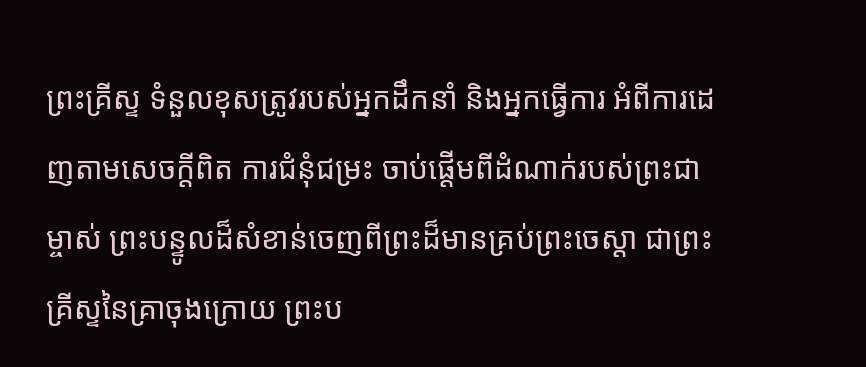ព្រះគ្រីស្ទ ទំនួលខុសត្រូវរបស់អ្នកដឹកនាំ និងអ្នកធ្វើការ អំពីការដេញតាមសេចក្តីពិត ការជំនុំជម្រះ ចាប់ផ្ដើមពីដំណាក់របស់ព្រះជាម្ចាស់ ព្រះបន្ទូលដ៏សំខាន់ចេញពីព្រះដ៏មានគ្រប់ព្រះចេស្ដា ជាព្រះគ្រីស្ទនៃគ្រាចុងក្រោយ ព្រះប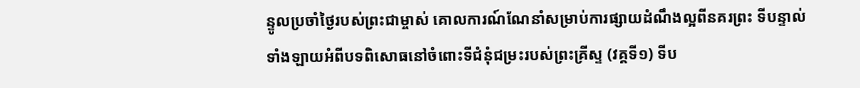ន្ទូលប្រចាំថ្ងៃរបស់ព្រះជាម្ចាស់ គោលការណ៍ណែនាំសម្រាប់ការផ្សាយដំណឹងល្អពីនគរព្រះ ទីបន្ទាល់ទាំងឡាយអំពីបទពិសោធនៅចំពោះទីជំនុំជម្រះរបស់ព្រះគ្រីស្ទ (វគ្គទី១) ទីប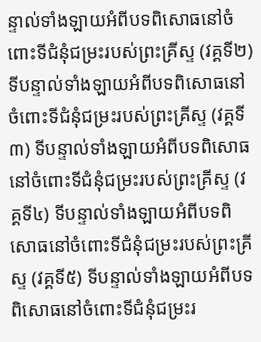ន្ទាល់ទាំងឡាយអំពីបទពិសោធនៅចំពោះទីជំនុំជម្រះរបស់ព្រះគ្រីស្ទ (វគ្គទី២) ទីបន្ទាល់ទាំងឡាយអំពីបទពិសោធនៅចំពោះទីជំនុំជម្រះរបស់ព្រះគ្រីស្ទ (វគ្គទី៣) ទីបន្ទាល់ទាំងឡាយអំពីបទពិសោធនៅចំពោះទីជំនុំជម្រះរបស់ព្រះគ្រីស្ទ (វគ្គទី៤) ទីបន្ទាល់ទាំងឡាយអំពីបទពិសោធនៅចំពោះទីជំនុំជម្រះរបស់ព្រះគ្រីស្ទ (វគ្គទី៥) ទីបន្ទាល់ទាំងឡាយអំពីបទពិសោធនៅចំពោះទីជំនុំជម្រះរ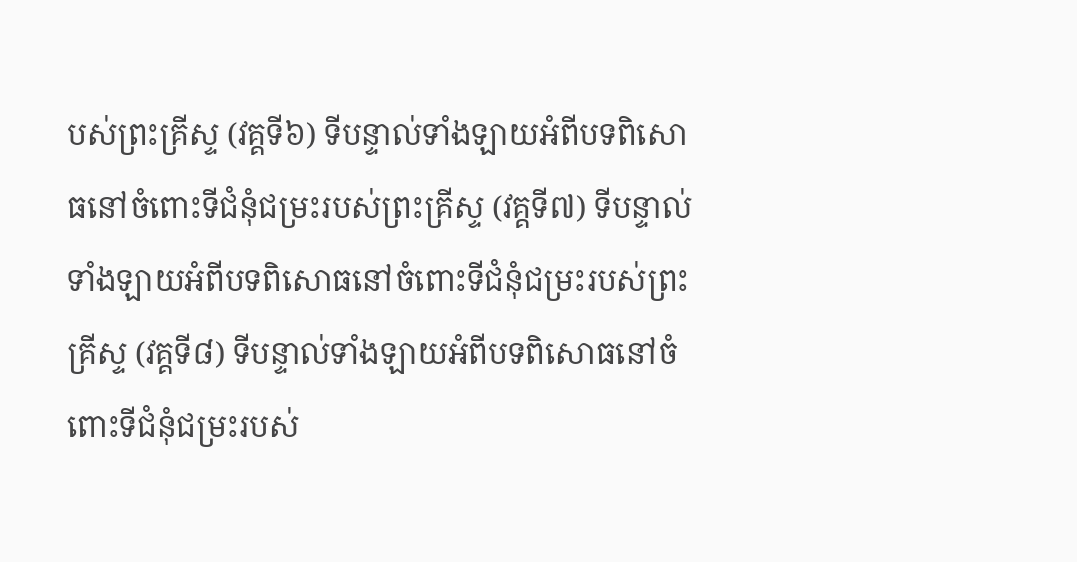បស់ព្រះគ្រីស្ទ (វគ្គទី៦) ទីបន្ទាល់ទាំងឡាយអំពីបទពិសោធនៅចំពោះទីជំនុំជម្រះរបស់ព្រះគ្រីស្ទ (វគ្គទី៧) ទីបន្ទាល់ទាំងឡាយអំពីបទពិសោធនៅចំពោះទីជំនុំជម្រះរបស់ព្រះគ្រីស្ទ (វគ្គទី៨) ទីបន្ទាល់ទាំងឡាយអំពីបទពិសោធនៅចំពោះទីជំនុំជម្រះរបស់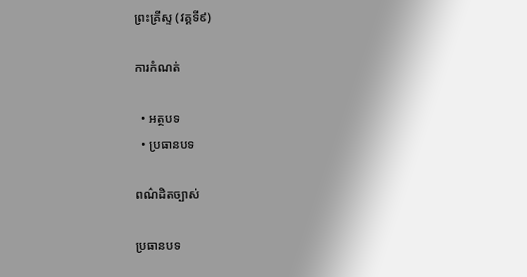ព្រះគ្រីស្ទ (វគ្គទី៩)

ការកំណត់

  • អត្ថបទ
  • ប្រធានបទ

ពណ៌ដិតច្បាស់

ប្រធានបទ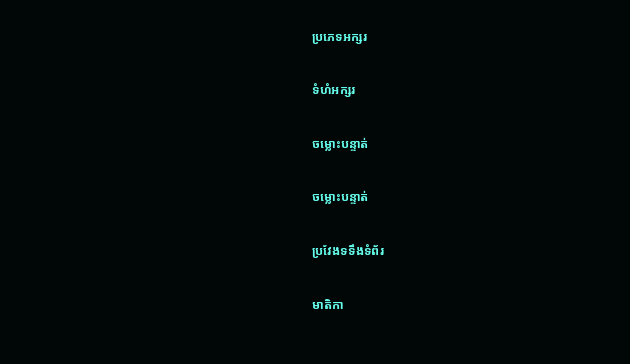ប្រភេទអក្សរ

ទំហំអក្សរ

ចម្លោះបន្ទាត់

ចម្លោះបន្ទាត់

ប្រវែងទទឹងទំព័រ

មាតិកា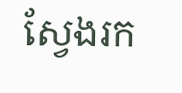ស្វែងរក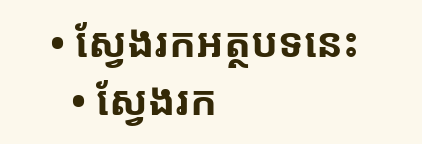• ស្វែងរកអត្ថបទនេះ
  • ស្វែងរក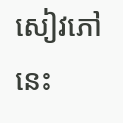សៀវភៅនេះ